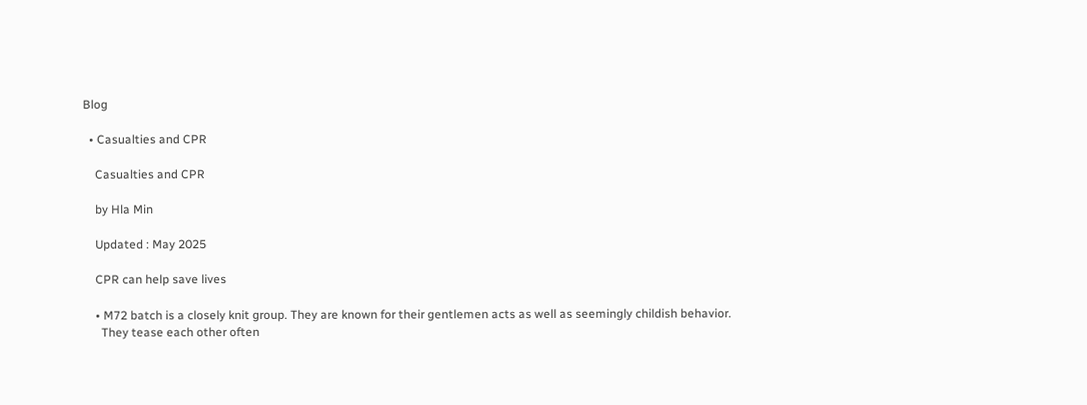Blog

  • Casualties and CPR

    Casualties and CPR

    by Hla Min

    Updated : May 2025

    CPR can help save lives

    • M72 batch is a closely knit group. They are known for their gentlemen acts as well as seemingly childish behavior.
      They tease each other often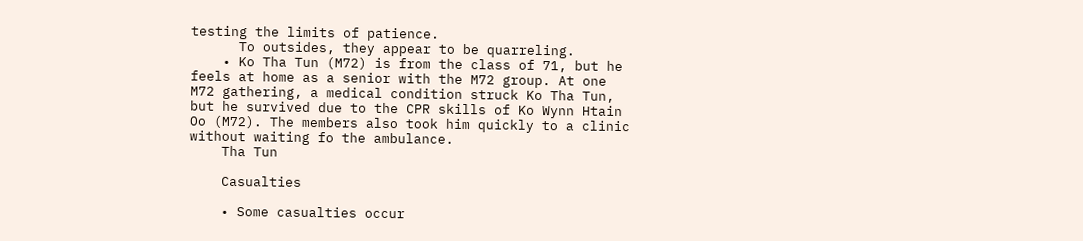testing the limits of patience.
      To outsides, they appear to be quarreling.
    • Ko Tha Tun (M72) is from the class of 71, but he feels at home as a senior with the M72 group. At one M72 gathering, a medical condition struck Ko Tha Tun, but he survived due to the CPR skills of Ko Wynn Htain Oo (M72). The members also took him quickly to a clinic without waiting fo the ambulance.
    Tha Tun

    Casualties

    • Some casualties occur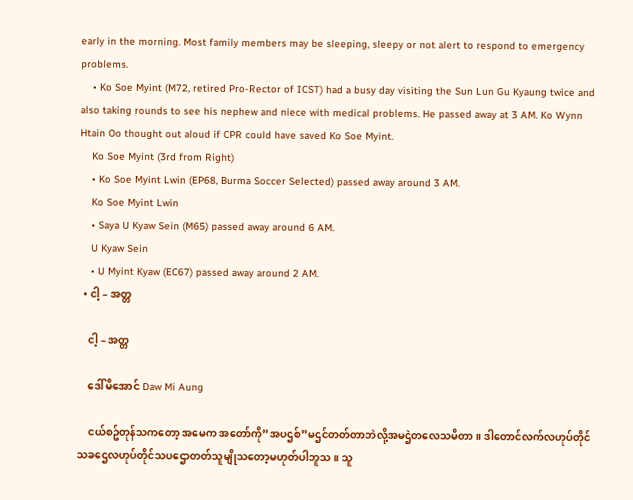early in the morning. Most family members may be sleeping, sleepy or not alert to respond to emergency problems.
    • Ko Soe Myint (M72, retired Pro-Rector of ICST) had a busy day visiting the Sun Lun Gu Kyaung twice and also taking rounds to see his nephew and niece with medical problems. He passed away at 3 AM. Ko Wynn Htain Oo thought out aloud if CPR could have saved Ko Soe Myint.
    Ko Soe Myint (3rd from Right)
    • Ko Soe Myint Lwin (EP68, Burma Soccer Selected) passed away around 3 AM.
    Ko Soe Myint Lwin
    • Saya U Kyaw Sein (M65) passed away around 6 AM.
    U Kyaw Sein
    • U Myint Kyaw (EC67) passed away around 2 AM.
  • ငါ့ – အတ္တ

    ငါ့ – အတ္တ

    ဒေါ်မိအောင် Daw Mi Aung

    ငယ်စဥ်တုန်သကတော့ အမေက အတော်ကို”အပဌစ်”မဌင်တတ်တာဘဲလို့အမဌဲတလေသမိတာ။ ဒါတောင်လက်လဟုပ်တိုင်သခဌေလဟုပ်တိုင်သပဌောတတ်သူမျိုသတော့မဟုတ်ပါဘူသ။ သူ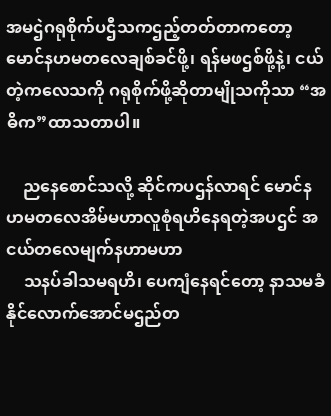အမဌဲဂရုစိုက်ပဌီသကဌည့်တတ်တာကတော့ မောင်နဟမတလေချစ်ခင်ဖို့၊ ရန်မဖဌစ်ဖို့နဲ့၊ ငယ်တဲ့ကလေသကို ဂရုစိုက်ဖို့ဆိုတာမျိုသကိုသာ “အဓိက”ထာသတာပါ။

    ညနေစောင်သလို့ ဆိုင်ကပဌန်လာရင် မောင်နဟမတလေအိမ်မဟာလူစုံရဟိနေရတဲ့အပဌင် အငယ်တလေမျက်နဟာမဟာ
    သနပ်ခါသမရဟိ၊ ပေကျံနေရင်တော့ နာသမခံနိုင်လောက်အောင်မဌည်တ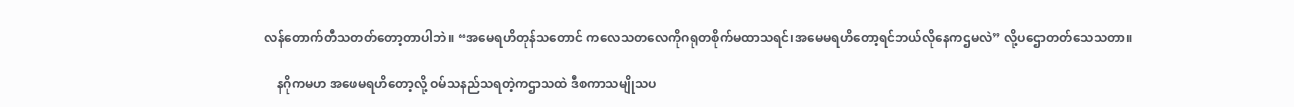လန်တောက်တီသတတ်တော့တာပါဘဲ။ “အမေရဟိတုန်သတောင် ကလေသတလေကိုဂရုတစိုက်မထာသရင်၊အမေမရဟိတော့ရင်ဘယ်လိုနေကဌမလဲ” လို့ပဌောတတ်သေသတာ။

    နဂိုကမဟ အဖေမရဟိတော့လို့ ဝမ်သနည်သရတဲ့ကဌာသထဲ ဒီစကာသမျိုသပ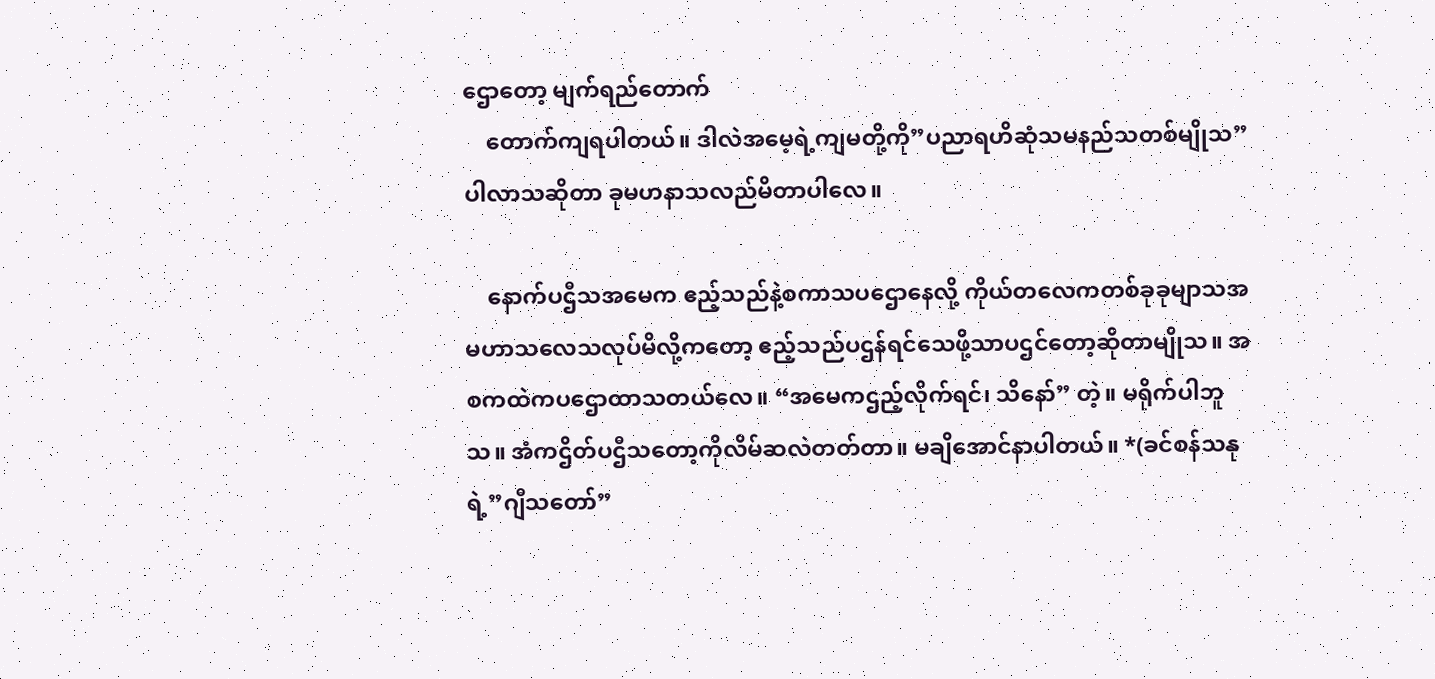ဌောတော့ မျက်ရည်တောက်
    တောက်ကျရပါတယ်။ ဒါလဲအမေ့ရဲ့ကျမတို့ကို”ပညာရဟိဆုံသမနည်သတစ်မျိုသ”ပါလာသဆိုတာ ခုမဟနာသလည်မိတာပါလေ။

    နောက်ပဌီသအမေက ဧည့်သည်နဲ့စကာသပဌောနေလို့ ကိုယ်တလေကတစ်ခုခုမျာသအမဟာသလေသလုပ်မိလို့ကတော့ ဧည့်သည်ပဌန်ရင်သေဖို့သာပဌင်တော့ဆိုတာမျိုသ။ အစကထဲကပဌောထာသတယ်လေ။ “အမေကဌည့်လိုက်ရင်၊ သိနော်” တဲ့။ မရိုက်ပါဘူသ။ အံကဌိတ်ပဌီသတော့ကိုလိမ်ဆလဲတတ်တာ။ မချိအောင်နာပါတယ်။ *(ခင်စန်သနုရဲ့”ဂျီသတော်”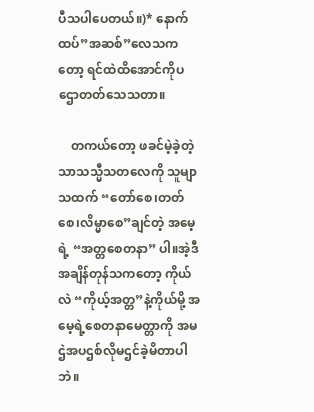ပီသပါပေတယ်။)* နောက်ထပ်”အဆစ်”လေသကတော့ ရင်ထဲထိအောင်ကိုပဌောတတ်သေသတာ။

    တကယ်တော့ ဖခင်မဲ့ခဲ့တဲ့သာသသ္မီသတလေကို သူမျာသထက် “တော်စေ၊တတ်စေ၊လိမ္မာစေ”ချင်တဲ့ အမေ့ရဲ့ “အတ္တစေတနာ” ပါ။အဲ့ဒီအချိန်တုန်သကတော့ ကိုယ်လဲ “ကိုယ့်အတ္တ”နဲ့ကိုယ်မို့ အမေ့ရဲ့စေတနာမေတ္တာကို အမဌဲအပဌစ်လိုမဌင်ခဲ့မိတာပါဘဲ။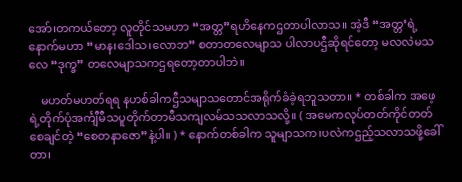အော်၊တကယ်တော့ လူတိုင်သမဟာ “အတ္တ”ရဟိနေကဌတာပါလာသ။ အဲ့ဒီ “အတ္တ’ရဲ့နောက်မဟာ “မာန၊ဒေါသ၊လောဘ” စတာတလေမျာသ ပါလာပဌီဆိုရင်တော့ မလလဲမသလေ “ဒုက္ခ” တလေမျာသကဌရတော့တာပါဘဲ။

    မဟတ်မဟတ်ရရ နဟစ်ခါကဌီသမျာသတောင်အရိုက်ခံခဲ့ရဘူသတာ။ * တစ်ခါက အဖေ့ရဲ့တိုက်ပုံအင်္ကျီမီသပူတိုက်တာမီသကျလမ်သသလာသလို့။ ( အမေကလုပ်တတ်ကိုင်တတ်စေချင်တဲ့ “စေတနာဇော”နဲ့ပါ။ ) * နောက်တစ်ခါက သူမျာသက၊ပလဲကဌည့်သလာသဖို့ခေါ်တာ၊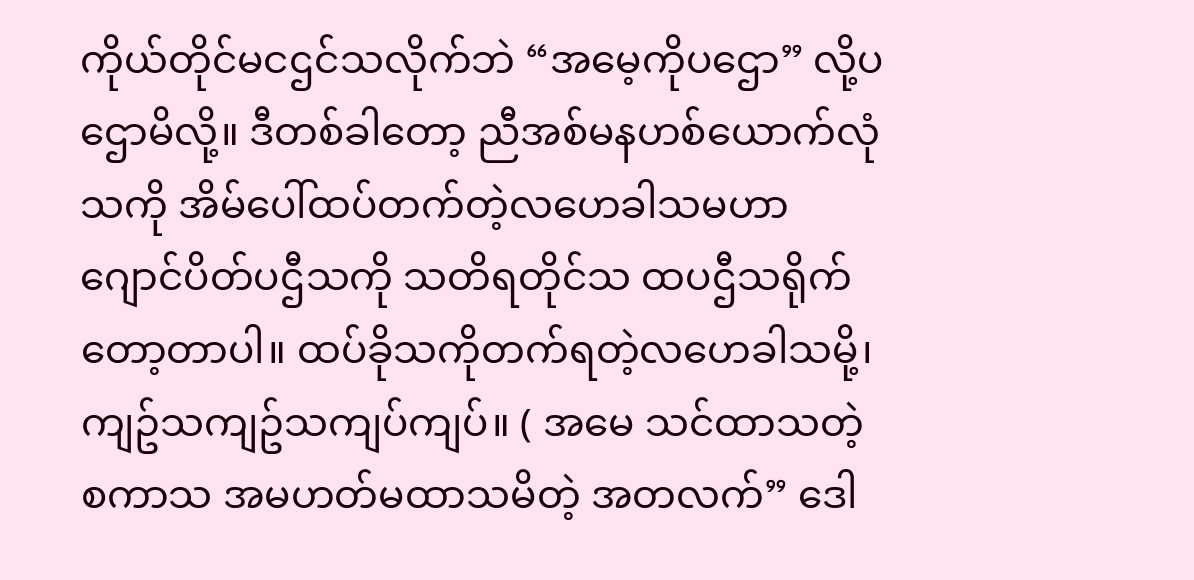ကိုယ်တိုင်မငဌင်သလိုက်ဘဲ “အမေ့ကိုပဌော” လို့ပဌောမိလို့။ ဒီတစ်ခါတော့ ညီအစ်မနဟစ်ယောက်လုံသကို အိမ်ပေါ်ထပ်တက်တဲ့လဟေခါသမဟာဂျောင်ပိတ်ပဌီသကို သတိရတိုင်သ ထပဌီသရိုက်တော့တာပါ။ ထပ်ခိုသကိုတက်ရတဲ့လဟေခါသမို့၊ကျဥ်သကျဥ်သကျပ်ကျပ်။ ( အမေ သင်ထာသတဲ့စကာသ အမဟတ်မထာသမိတဲ့ အတလက်” ဒေါ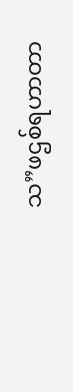သ”ဖဌစ်ရဟာတာ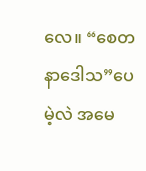လေ။ “စေတနာဒေါသ”ပေမဲ့လဲ အမေ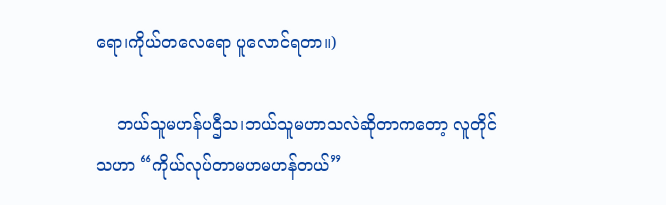ရော၊ကိုယ်တလေရော ပူလောင်ရတာ။)

    ဘယ်သူမဟန်ပဌီသ၊ဘယ်သူမဟာသလဲဆိုတာကတော့ လူတိုင်သဟာ “ကိုယ်လုပ်တာမဟမဟန်တယ်”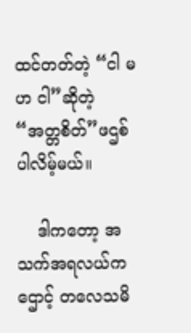ထင်တတ်တဲ့ “ငါ မဟ ငါ”ဆိုတဲ့ “အတ္တစိတ်”ဖဌစ်ပါလိမ့်မယ်။

    ဒါကတော့ အသက်အရလယ်ကဌောင့် တလေသမိ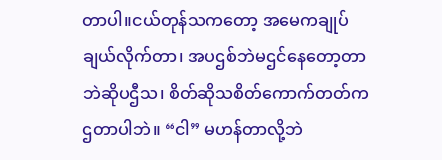တာပါ။ငယ်တုန်သကတော့ အမေကချုပ်ချယ်လိုက်တာ၊ အပဌစ်ဘဲမဌင်နေတော့တာဘဲဆိုပဌီသ၊ စိတ်ဆိုသစိတ်ကောက်တတ်ကဌတာပါဘဲ။ “ငါ” မဟန်တာလို့ဘဲ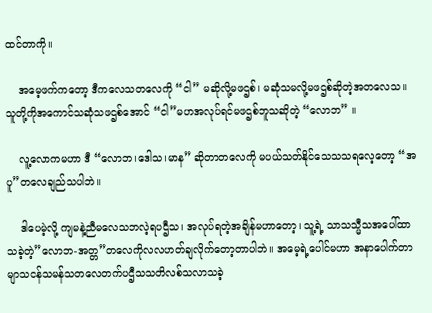ထင်တာကို။

    အမေ့ဖက်ကတော့ ဒီကလေသတလေကို “ငါ” မဆိုလို့မဖဌစ်၊ မဆုံသမလို့မဖဌစ်ဆိုတဲ့အတလေသ။ သူတို့ကိုအကောင်သဆုံသဖဌစ်အောင် “ငါ”မဟအလုပ်ရင်မဖဌစ်ဘူသဆိုတဲ့ “လောဘ” ။

    လူ့လောကမဟာ ဒီ “လောဘ၊ဒေါသ၊မာန” ဆိုတာတလေကို မပယ်သတ်နိုင်သေသသရလေ့တော့ “အပူ”တလေချည်သပါဘဲ။

    ဒါပေမဲ့လို့ ကျမနဲ့ညီမလေသဘလဲ့ရပဌီသ၊ အလုပ်ရတဲ့အချိန်မဟာတော့၊ သူ့ရဲ့ သာသသ္မီသအပေါ်ထာသခဲ့တဲ့”လောဘ-အတ္တ”တလေကိုလလဟတ်ချလိုက်တော့တာပါဘဲ။ အမေ့ရဲ့ပေါင်မဟာ အနာပေါက်တာမျာသငန်သမန်သတလေတက်ပဌီသသတိလစ်သလာသခဲ့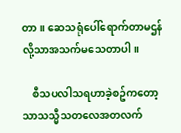တာ။ ဆေသရုံပေါ်ရောက်တာမဌန်လို့သာအသက်မသေတာပါ။

    စီသပလါသရဟာခဲ့စဥ်ကတော့ သာသသ္မီသတလေအတလက်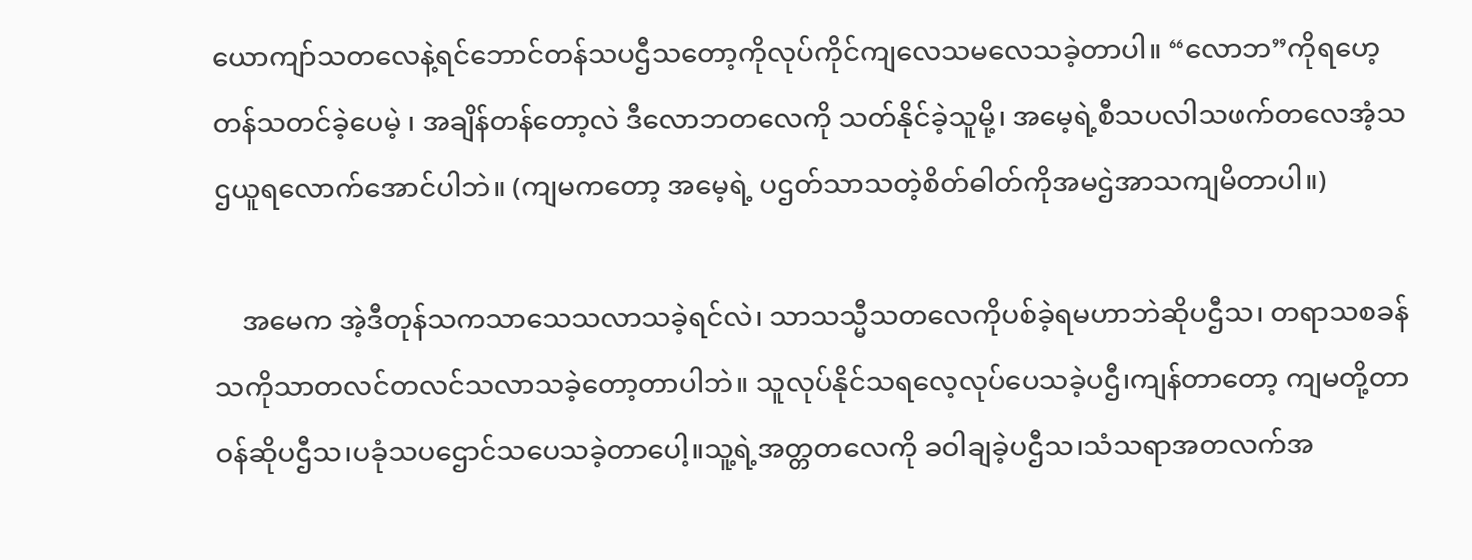ယောကျာ်သတလေနဲ့ရင်ဘောင်တန်သပဌီသတော့ကိုလုပ်ကိုင်ကျလေသမလေသခဲ့တာပါ။ “လောဘ”ကိုရဟေ့တန်သတင်ခဲ့ပေမဲ့ ၊ အချိန်တန်တော့လဲ ဒီလောဘတလေကို သတ်နိုင်ခဲ့သူမို့၊ အမေ့ရဲ့စီသပလါသဖက်တလေအံ့သဌယူရလောက်အောင်ပါဘဲ။ (ကျမကတော့ အမေ့ရဲ့ ပဌတ်သာသတဲ့စိတ်ဓါတ်ကိုအမဌဲအာသကျမိတာပါ။)

    အမေက အဲ့ဒီတုန်သကသာသေသလာသခဲ့ရင်လဲ၊ သာသသ္မီသတလေကိုပစ်ခဲ့ရမဟာဘဲဆိုပဌီသ၊ တရာသစခန်သကိုသာတလင်တလင်သလာသခဲ့တော့တာပါဘဲ။ သူလုပ်နိုင်သရလေ့လုပ်ပေသခဲ့ပဌီ၊ကျန်တာတော့ ကျမတို့တာဝန်ဆိုပဌီသ၊ပခုံသပဌောင်သပေသခဲ့တာပေါ့။သူ့ရဲ့အတ္တတလေကို ခဝါချခဲ့ပဌီသ၊သံသရာအတလက်အ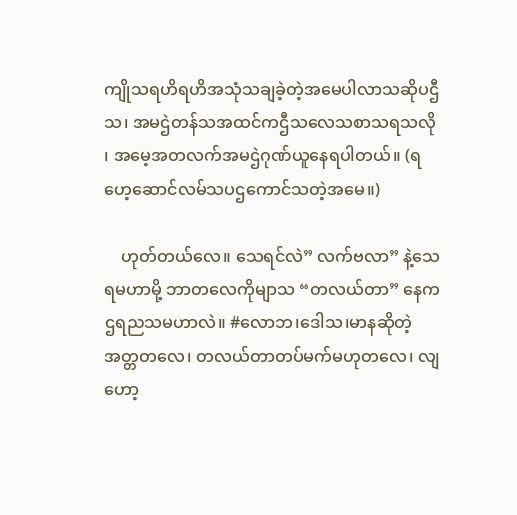ကျိုသရဟိရဟိအသုံသချခဲ့တဲ့အမေပါလာသဆိုပဌီသ၊ အမဌဲတန်သအထင်ကဌီသလေသစာသရသလို ၊ အမေ့အတလက်အမဌဲဂုဏ်ယူနေရပါတယ်။ (ရဟေ့ဆောင်လမ်သပဌကောင်သတဲ့အမေ။)

    ဟုတ်တယ်လေ။ သေရင်လဲ” လက်ဗလာ” နဲ့သေရမဟာမို့ ဘာတလေကိုမျာသ “တလယ်တာ” နေကဌရညသမဟာလဲ။ #လောဘ၊ဒေါသ၊မာနဆိုတဲ့ အတ္တတလေ၊ တလယ်တာတပ်မက်မဟုတလေ၊ လျဟော့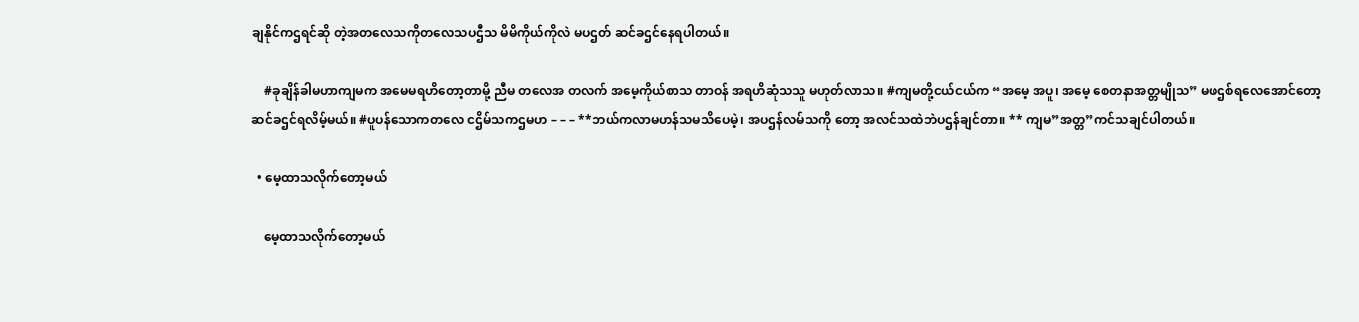ချနိုင်ကဌရင်ဆို တဲ့အတလေသကိုတလေသပဌီသ မိမိကိုယ်ကိုလဲ မပဌတ် ဆင်ခဌင်နေရပါတယ်။

    #ခုချိန်ခါမဟာကျမက အမေမရဟိတော့တာမို့ ညီမ တလေအ တလက် အမေ့ကိုယ်စာသ တာဝန် အရဟိဆုံသသူ မဟုတ်လာသ။ #ကျမတို့ငယ်ငယ်က “အမေ့ အပူ၊ အမေ့ စေတနာအတ္တမျိုသ” မဖဌစ်ရလေအောင်တော့ ဆင်ခဌင်ရလိမ့်မယ်။ #ပူပန်သောကတလေ ငဌိမ်သကဌမဟ – – – **ဘယ်ကလာမဟန်သမသိပေမဲ့၊ အပဌန်လမ်သကို တော့ အလင်သထဲဘဲပဌန်ချင်တာ။ ** ကျမ”အတ္တ”ကင်သချင်ပါတယ်။

  • မေ့ထာသလိုက်တော့မယ်

    မေ့ထာသလိုက်တော့မယ်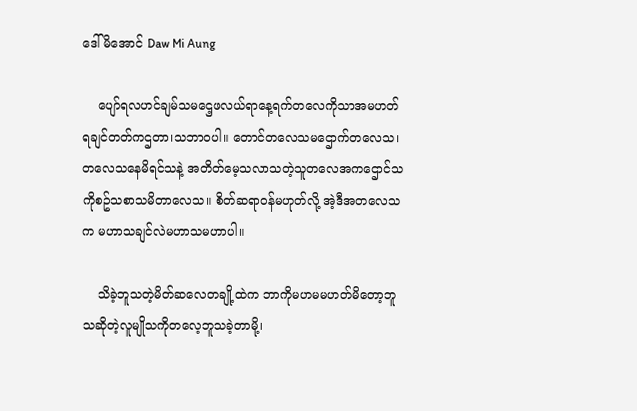ဒေါ်မိအောင် Daw Mi Aung

    ပျော်ရလဟင်ချမ်သမဌေ့ဖလယ်ရာနေ့ရက်တလေကိုသာအမဟတ်ရချင်တတ်ကဌတာ၊သဘာဝပါ။ တောင်တလေသမဌောက်တလေသ၊တလေသနေမိရင်သနဲ့ အတိတ်မေ့သလာသတဲ့သူတလေအကဌောင်သကိုစဥ်သစာသမိတာလေသ။ စိတ်ဆရာဝန်မဟုတ်လို့ အဲ့ဒီအတလေသက မဟာသချင်လဲမဟာသမဟာပါ။

    သိခဲ့ဘူသတဲ့မိတ်ဆလေတချို့ထဲက ဘာကိုမဟမမဟတ်မိတော့ဘူသဆိုတဲ့လူမျိုသကိုတလေ့ဘူသခဲ့တာမို့၊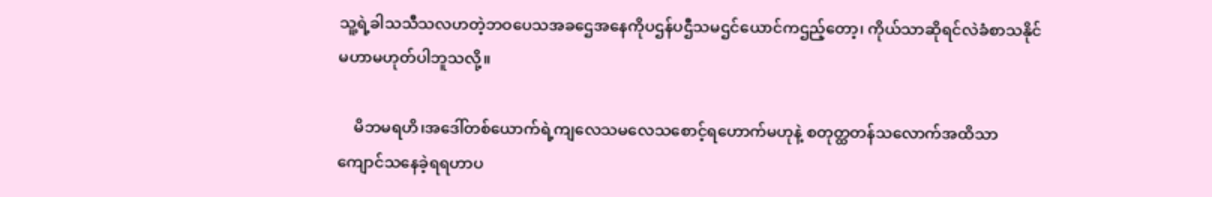သူ့ရဲ့ခါသသီသလဟတဲ့ဘဝပေသအခဌေအနေကိုပဌန်ပဌီသမဌင်ယောင်ကဌည့်တော့၊ ကိုယ်သာဆိုရင်လဲခံစာသနိုင်မဟာမဟုတ်ပါဘူသလို့။

    မိဘမရဟိ၊အဒေါ်တစ်ယောက်ရဲ့ကျလေသမလေသစောင့်ရဟောက်မဟုနဲ့ စတုတ္ထတန်သလောက်အထိသာကျောင်သနေခဲ့ရရဟာပ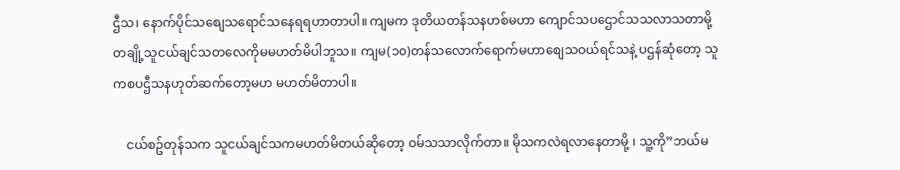ဌီသ၊ နောက်ပိုင်သစျေသရောင်သနေရရဟာတာပါ။ ကျမက ဒုတိယတန်သနဟစ်မဟာ ကျောင်သပဌောင်သသလာသတာမို့ တချို့သူငယ်ချင်သတလေကိုမမဟတ်မိပါဘူသ။ ကျမ(၁၀)တန်သလောက်ရောက်မဟာစျေသဝယ်ရင်သနဲ့ ပဌန်ဆုံတော့ သူကစပဌီသနဟုတ်ဆက်တော့မဟ မဟတ်မိတာပါ။

    ငယ်စဥ်တုန်သက သူငယ်ချင်သကမဟတ်မိတယ်ဆိုတော့ ဝမ်သသာလိုက်တာ။ မိုသကလဲရလာနေတာမို့ ၊ သူ့ကို”ဘယ်မ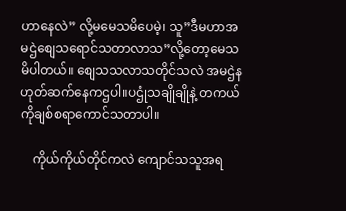ဟာနေလဲ” လို့မမေသမိပေမဲ့၊ သူ”ဒီမဟာအမဌဲစျေသရောင်သတာလာသ”လို့တော့မေသမိပါတယ်။ စျေသသလာသတိုင်သလဲ အမဌဲနဟုတ်ဆက်နေကဌပါ။ပဌုံသချိုချိုနဲ့ တကယ်ကိုချစ်စရာကောင်သတာပါ။

    ကိုယ်ကိုယ်တိုင်ကလဲ ကျောင်သသူအရ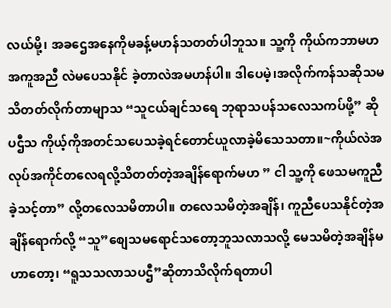လယ်မို့၊ အခဌေအနေကိုမခန့်မဟန်သတတ်ပါဘူသ။ သူ့ကို ကိုယ်ကဘာမဟ အကူအညီ လဲမပေသနိုင် ခဲ့တာလဲအမဟန်ပါ။ ဒါပေမဲ့၊အလိုက်ကန်သဆိုသမသိတတ်လိုက်တာမျာသ “သူငယ်ချင်သရေ ဘုရာသပန်သလေသကပ်ဖို့” ဆိုပဌီသ ကိုယ့်ကိုအတင်သပေသခဲ့ရင်တောင်ယူလာခဲ့မိသေသတာ။~ကိုယ်လဲအလုပ်အကိုင်တလေရလို့သိတတ်တဲ့အချိန်ရောက်မဟ ” ငါ သူ့ကို ဖေသမကူညီခဲ့သင့်တာ” လို့တလေသမိတာပါ။ တလေသမိတဲ့အချိန်၊ ကူညီပေသနိုင်တဲ့အချိန်ရောက်လို့ “သူ”စျေသမရောင်သတော့ဘူသလာသလို့ မေသမိတဲ့အချိန်မဟာတော့၊ “ရူသသလာသပဌီ”ဆိုတာသိလိုက်ရတာပါ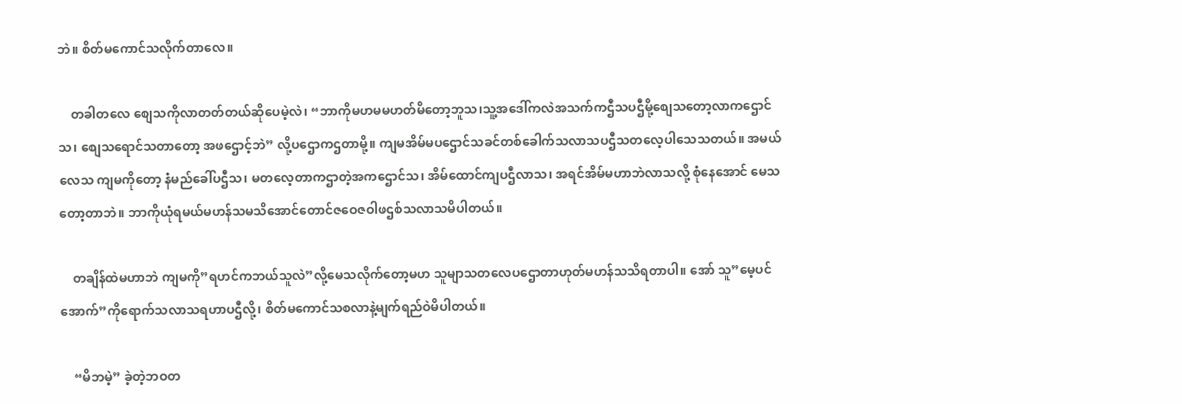ဘဲ။ စိတ်မကောင်သလိုက်တာလေ။

    တခါတလေ စျေသကိုလာတတ်တယ်ဆိုပေမဲ့လဲ၊ “ဘာကိုမဟမမဟတ်မိတော့ဘူသ၊သူ့အဒေါ်ကလဲအသက်ကဌီသပဌီမို့စျေသတော့လာကဌောင်သ၊ စျေသရောင်သတာတော့ အဖဌောင့်ဘဲ” လို့ပဌောကဌတာမို့။ ကျမအိမ်မပဌောင်သခင်တစ်ခေါက်သလာသပဌီသတလေ့ပါသေသတယ်။ အမယ်လေသ ကျမကိုတော့ နံမည်ခေါ်ပဌီသ၊ မတလေ့တာကဌာတဲ့အကဌောင်သ၊ အိမ်ထောင်ကျပဌီလာသ၊ အရင်အိမ်မဟာဘဲလာသလို့ စုံနေအောင် မေသတော့တာဘဲ။ ဘာကိုယုံရမယ်မဟန်သမသိအောင်တောင်ဇဝေဇဝါဖဌစ်သလာသမိပါတယ်။

    တချိန်ထဲမဟာဘဲ ကျမကို”ရဟင်ကဘယ်သူလဲ”လို့မေသလိုက်တော့မဟ သူမျာသတလေပဌောတာဟုတ်မဟန်သသိရတာပါ။ အော် သူ”မေ့ပင်အောက်”ကိုရောက်သလာသရဟာပဌီလို့၊ စိတ်မကောင်သစလာနဲ့မျက်ရည်ဝဲမိပါတယ်။

    “မိဘမဲ့” ခဲ့တဲ့ဘဝတ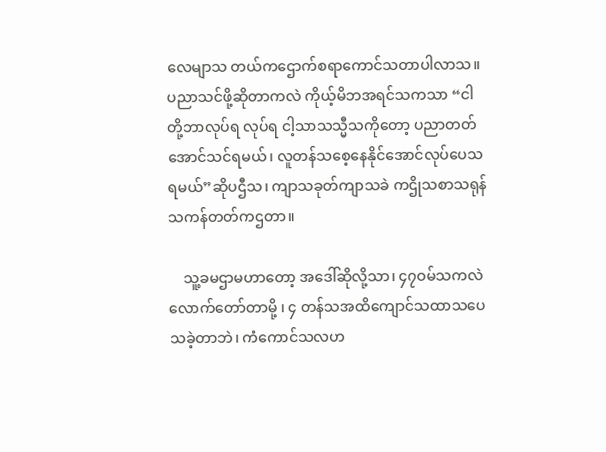လေမျာသ တယ်ကဌောက်စရာကောင်သတာပါလာသ။ ပညာသင်ဖို့ဆိုတာကလဲ ကိုယ့်မိဘအရင်သကသာ “ငါတို့ဘာလုပ်ရ လုပ်ရ ငါ့သာသသ္မီသကိုတော့ ပညာတတ်အောင်သင်ရမယ်၊ လူတန်သစေ့နေနိုင်အောင်လုပ်ပေသရမယ်”ဆိုပဌီသ၊ ကျာသခုတ်ကျာသခဲ ကဌိုသစာသရုန်သကန်တတ်ကဌတာ။

    သူ့ခမဌာမဟာတော့ အဒေါ်ဆိုလို့သာ၊ ၄၇ဝမ်သကလဲလောက်တော်တာမို့ ၊ ၄ တန်သအထိကျောင်သထာသပေသခဲ့တာဘဲ၊ ကံကောင်သလဟ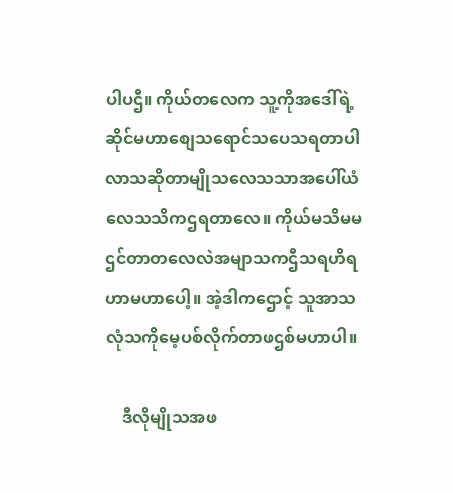ပါပဌီ။ ကိုယ်တလေက သူ့ကိုအဒေါ်ရဲ့ဆိုင်မဟာစျေသရောင်သပေသရတာပါလာသဆိုတာမျိုသလေသသာအပေါ်ယံလေသသိကဌရတာလေ။ ကိုယ်မသိမမဌင်တာတလေလဲအမျာသကဌီသရဟိရဟာမဟာပေါ့။ အဲ့ဒါကဌောင့် သူအာသလုံသကိုမေ့ပစ်လိုက်တာဖဌစ်မဟာပါ။

    ဒီလိုမျိုသအဖ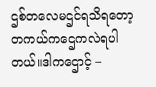ဌစ်တလေမဌင်ရသိရတော့ တကယ်ကဌေကလဲရပါတယ်။ဒါကဌောင့် –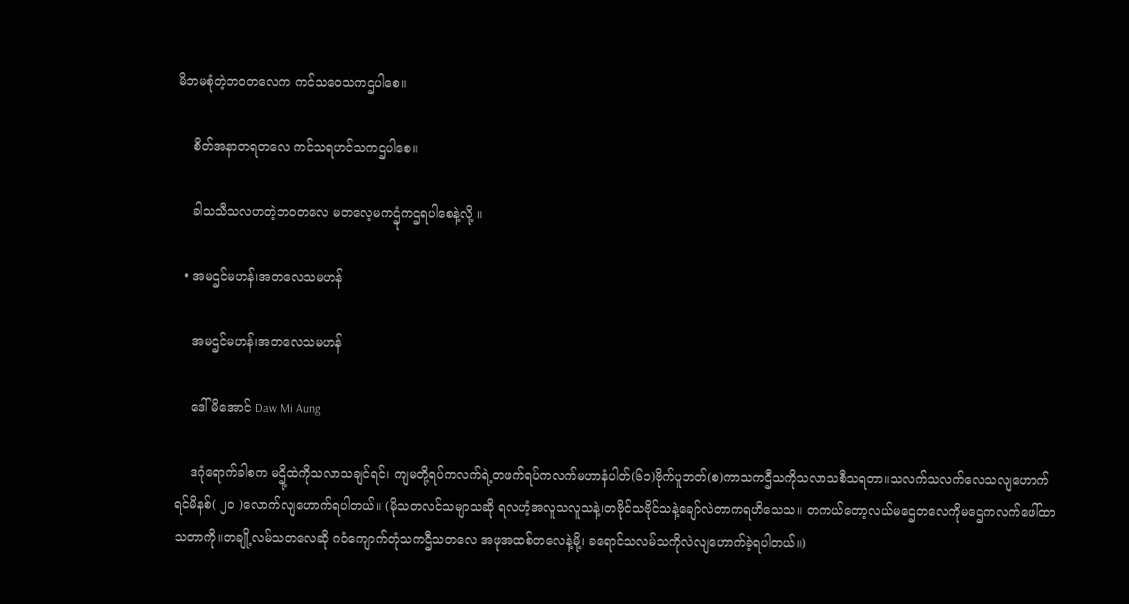မိဘမစုံတဲ့ဘဝတလေက ကင်သဝေသကဌပါစေ။

    စိတ်အနာတရတလေ ကင်သရဟင်သကဌပါစေ။

    ခါသသီသလဟတဲ့ဘဝတလေ မတလေ့မကဌုံကဌရပါစေနဲ့လို့ ။

  • အမဌင်မဟန်၊အတလေသမဟန်

    အမဌင်မဟန်၊အတလေသမဟန်

    ဒေါ်မိအောင် Daw Mi Aung

    ဒဂုံရောက်ခါစက မဌို့ထဲကိုသလာသချင်ရင်၊ ကျမတို့ရပ်ကလက်ရဲ့တဖက်ရပ်ကလက်မဟာနံပါတ်(၆၁)ဗိုက်ပူဘတ်(စ)ကာသကဌီသကိုသလာသစီသရတာ။သလက်သလက်လေသလျဟောက်ရင်မိနစ်( ၂၀ )လောက်လျဟောက်ရပါတယ်။ (မိုသတလင်သမျာသဆို ရလဟံ့အလူသလူသနဲ့၊တဗိုင်သဗိုင်သနဲ့ချော်လဲတာကရဟိသေသ။ တကယ်တော့လယ်မဌေတလေကိုမဌေကလက်ဖေါ်ထာသတာကို။တချို့လမ်သတလေဆို ဂဝံကျောက်တုံသကဌီသတလေ အဖုအထစ်တလေနဲ့မို့၊ ခရောင်သလမ်သကိုလဲလျဟောက်ခဲ့ရပါတယ်။)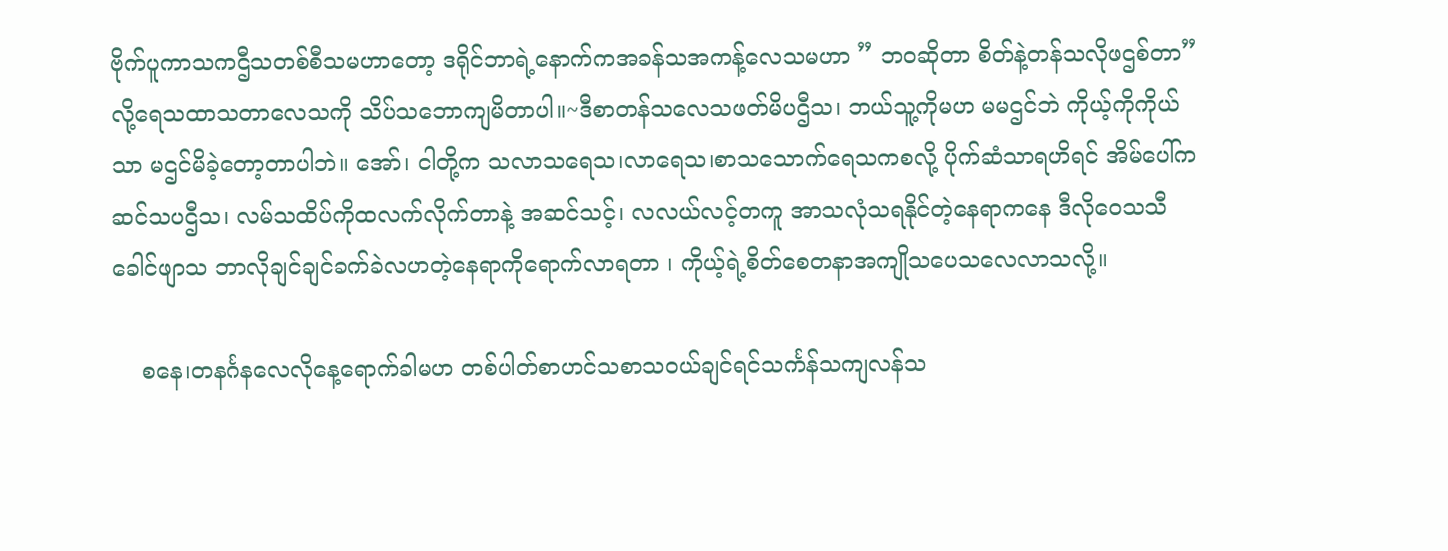ဗိုက်ပူကာသကဌီသတစ်စီသမဟာတော့ ဒရိုင်ဘာရဲ့နောက်ကအခန်သအကန့်လေသမဟာ ” ဘဝဆိုတာ စိတ်နဲ့တန်သလိုဖဌစ်တာ” လို့ရေသထာသတာလေသကို သိပ်သဘောကျမိတာပါ။~ဒီစာတန်သလေသဖတ်မိပဌီသ၊ ဘယ်သူ့ကိုမဟ မမဌင်ဘဲ ကိုယ့်ကိုကိုယ်သာ မဌင်မိခဲ့တော့တာပါဘဲ။ အော်၊ ငါတို့က သလာသရေသ၊လာရေသ၊စာသသောက်ရေသကစလို့ ပိုက်ဆံသာရဟိရင် အိမ်ပေါ်ကဆင်သပဌီသ၊ လမ်သထိပ်ကိုထလက်လိုက်တာနဲ့ အဆင်သင့်၊ လလယ်လင့်တကူ အာသလုံသရနိုင်တဲ့နေရာကနေ ဒီလိုဝေသသီခေါင်ဖျာသ ဘာလိုချင်ချင်ခက်ခဲလဟတဲ့နေရာကိုရောက်လာရတာ ၊ ကိုယ့်ရဲ့စိတ်စေတနာအကျိုသပေသလေလာသလို့။

    စနေ၊တနင်္ဂနလေလိုနေ့ရောက်ခါမဟ တစ်ပါတ်စာဟင်သစာသဝယ်ချင်ရင်သင်္ကန်သကျလန်သ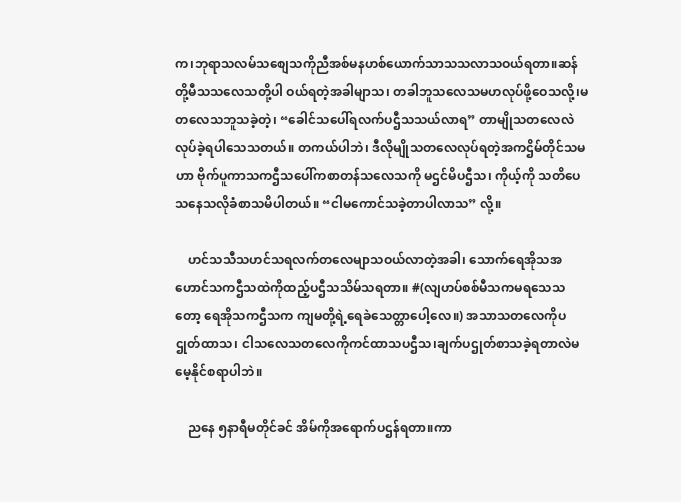က၊ဘုရာသလမ်သစျေသကိုညီအစ်မနဟစ်ယောက်သာသသလာသဝယ်ရတာ။ဆန်တို့မီသသလေသတို့ပါ ဝယ်ရတဲ့အခါမျာသ၊ တခါဘူသလေသမဟလုပ်ဖို့ဝေသလို့၊မတလေသဘူသခဲ့တဲ့၊ “ခေါင်သပေါ်ရလက်ပဌီသသယ်လာရ” တာမျိုသတလေလဲလုပ်ခဲ့ရပါသေသတယ်။ တကယ်ပါဘဲ၊ ဒီလိုမျိုသတလေလုပ်ရတဲ့အကဌိမ်တိုင်သမဟာ ဗိုက်ပူကာသကဌီသပေါ်ကစာတန်သလေသကို မဌင်မိပဌီသ၊ ကိုယ့်ကို သတိပေသနေသလိုခံစာသမိပါတယ်။ “ငါမကောင်သခဲ့တာပါလာသ” လို့။

    ဟင်သသီသဟင်သရလက်တလေမျာသဝယ်လာတဲ့အခါ၊ သောက်ရေအိုသအဟောင်သကဌီသထဲကိုထည့်ပဌီသသိမ်သရတာ။ #(လျဟပ်စစ်မီသကမရသေသတော့ ရေအိုသကဌီသက ကျမတို့ရဲ့ရေခဲသေတ္တာပေါ့လေ။) အသာသတလေကိုပဌုတ်ထာသ၊ ငါသလေသတလေကိုကင်ထာသပဌီသ၊ချက်ပဌုတ်စာသခဲ့ရတာလဲမမေ့နိုင်စရာပါဘဲ။

    ညနေ ၅နာရီမတိုင်ခင် အိမ်ကိုအရောက်ပဌန်ရတာ။ကာ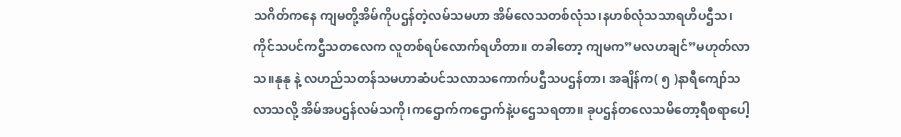သဂိတ်ကနေ ကျမတို့အိမ်ကိုပဌန်တဲ့လမ်သမဟာ အိမ်လေသတစ်လုံသ၊နဟစ်လုံသသာရဟိပဌီသ၊ ကိုင်သပင်ကဌီသတလေက လူတစ်ရပ်လောက်ရဟိတာ။ တခါတော့ ကျမက”မလဟချင်”မဟုတ်လာသ။နုနု နဲ့ လဟည်သတန်သမဟာဆံပင်သလာသကောက်ပဌီသပဌန်တာ၊ အချိန်က( ၅ )နာရီကျော်သလာသလို့ အိမ်အပဌန်လမ်သကို၊ကဌောက်ကဌောက်နဲ့ပဌေသရတာ။ ခုပဌန်တလေသမိတော့ရီစရာပေါ့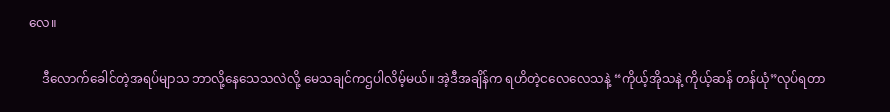လေ။

    ဒီလောက်ခေါင်တဲ့အရပ်မျာသ ဘာလို့နေသေသလဲလို့ မေသချင်ကဌပါလိမ့်မယ်။ အဲ့ဒီအချိန်က ရဟိတဲ့ငလေလေသနဲ့ “ကိုယ့်အိုသနဲ့ ကိုယ့်ဆန် တန်ယုံ”လုပ်ရတာ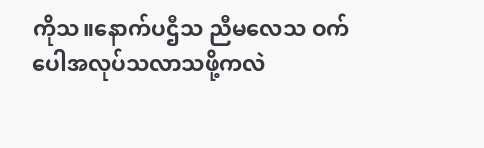ကိုသ။နောက်ပဌီသ ညီမလေသ ဝက်ပေါအလုပ်သလာသဖို့ကလဲ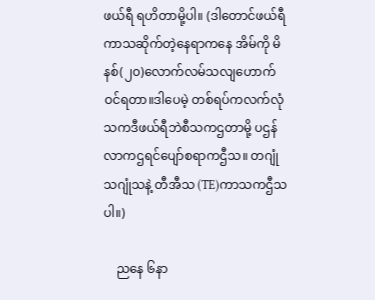ဖယ်ရီ ရဟိတာမို့ပါ။ (ဒါတောင်ဖယ်ရီကာသဆိုက်တဲ့နေရာကနေ အိမ်ကို မိနစ်(၂၀)လောက်လမ်သလျဟောက်ဝင်ရတာ။ဒါပေမဲ့ တစ်ရပ်ကလက်လုံသကဒီဖယ်ရီဘဲစီသကဌတာမို့ ပဌန်လာကဌရင်ပျော်စရာကဌီသ။ တဂျုံသဂျုံသနဲ့ တီအီသ (TE)ကာသကဌီသပါ။)

    ညနေ ၆နာ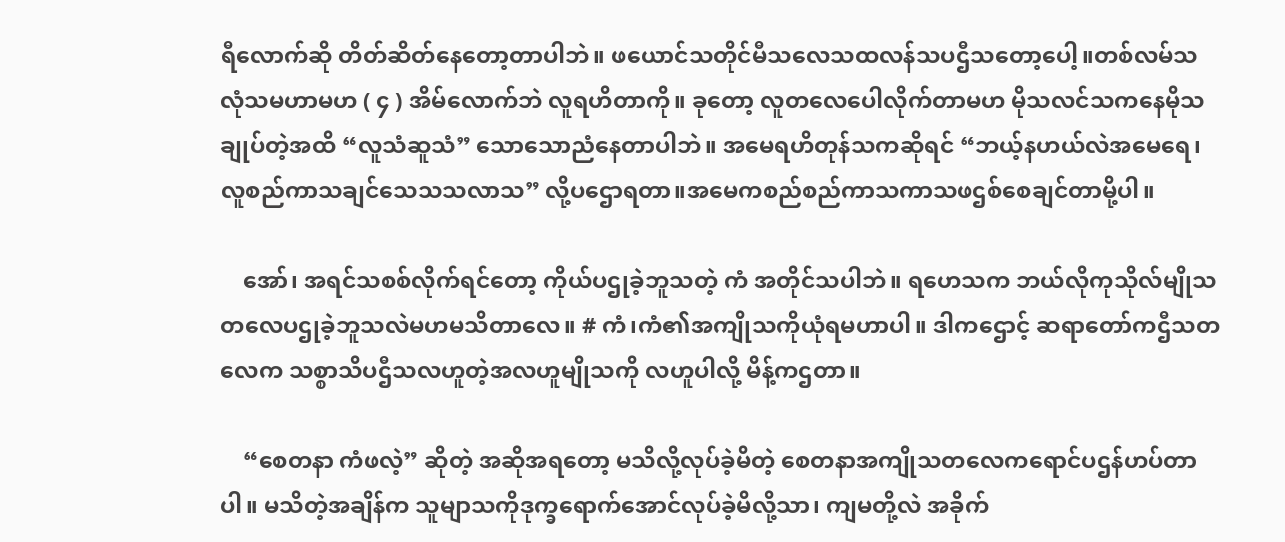ရီလောက်ဆို တိတ်ဆိတ်နေတော့တာပါဘဲ။ ဖယောင်သတိုင်မီသလေသထလန်သပဌီသတော့ပေါ့။တစ်လမ်သလုံသမဟာမဟ ( ၄ ) အိမ်လောက်ဘဲ လူရဟိတာကို။ ခုတော့ လူတလေပေါလိုက်တာမဟ မိုသလင်သကနေမိုသချုပ်တဲ့အထိ “လူသံဆူသံ” သောသောညံနေတာပါဘဲ။ အမေရဟိတုန်သကဆိုရင် “ဘယ့်နဟယ်လဲအမေရေ၊လူစည်ကာသချင်သေသသလာသ” လို့ပဌောရတာ။အမေကစည်စည်ကာသကာသဖဌစ်စေချင်တာမို့ပါ။

    အော်၊ အရင်သစစ်လိုက်ရင်တော့ ကိုယ်ပဌုခဲ့ဘူသတဲ့ ကံ အတိုင်သပါဘဲ။ ရဟေသက ဘယ်လိုကုသိုလ်မျိုသတလေပဌုခဲ့ဘူသလဲမဟမသိတာလေ။ # ကံ၊ကံ၏အကျိုသကိုယုံရမဟာပါ။ ဒါကဌောင့် ဆရာတော်ကဌီသတလေက သစ္စာသိပဌီသလဟူတဲ့အလဟူမျိုသကို လဟူပါလို့ မိန့်ကဌတာ။

    “စေတနာ ကံဖလဲ့” ဆိုတဲ့ အဆိုအရတော့ မသိလို့လုပ်ခဲ့မိတဲ့ စေတနာအကျိုသတလေကရောင်ပဌန်ဟပ်တာပါ။ မသိတဲ့အချိန်က သူမျာသကိုဒုက္ခရောက်အောင်လုပ်ခဲ့မိလို့သာ၊ ကျမတို့လဲ အခိုက်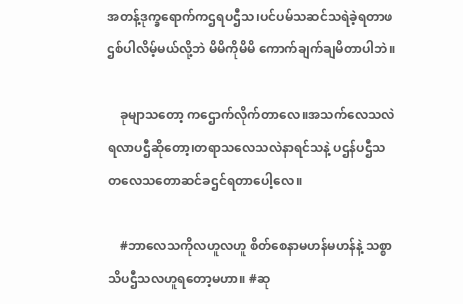အတန့်ဒုက္ခရောက်ကဌရပဌီသ၊ပင်ပမ်သဆင်သရဲခဲ့ရတာဖဌစ်ပါလိမ့်မယ်လို့ဘဲ မိမိကိုမိမိ ကောက်ချက်ချမိတာပါဘဲ။

    ခုမျာသတော့ ကဌောက်လိုက်တာလေ။အသက်လေသလဲ ရလာပဌီဆိုတော့၊တရာသလေသလဲနာရင်သနဲ့ ပဌန်ပဌီသတလေသတောဆင်ခဌင်ရတာပေါ့လေ။

    #ဘာလေသကိုလဟူလဟူ စိတ်စေနာမဟန်မဟန်နဲ့ သစ္စာသိပဌီသလဟူရတော့မဟာ။ #ဆု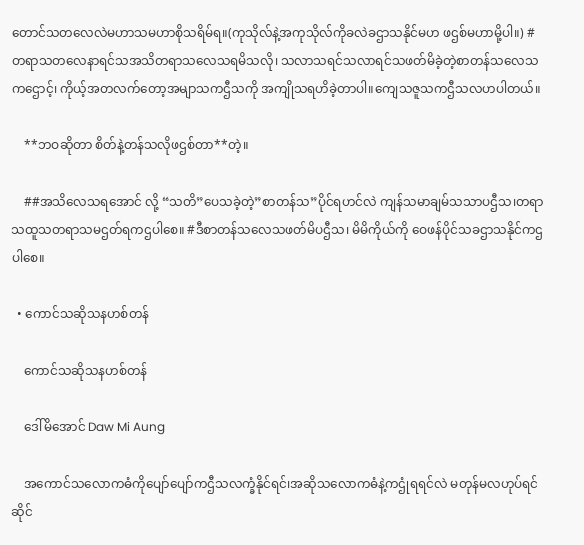တောင်သတလေလဲမဟာသမဟာစိုသရိမ်ရ။(ကုသိုလ်နဲ့အကုသိုလ်ကိုခလဲခဌာသနိုင်မဟ ဖဌစ်မဟာမို့ပါ။) #တရာသတလေနာရင်သအသိတရာသလေသရမိသလို၊ သလာသရင်သလာရင်သဖတ်မိခဲ့တဲ့စာတန်သလေသကဌောင့်၊ ကိုယ့်အတလက်တော့အမျာသကဌီသကို အကျိုသရဟိခဲ့တာပါ။ကျေသဇူသကဌီသလဟပါတယ်။

    **ဘဝဆိုတာ စိတ်နဲ့တန်သလိုဖဌစ်တာ**တဲ့။

    ##အသိလေသရအောင် လို့ “သတိ”ပေသခဲ့တဲ့”စာတန်သ”ပိုင်ရဟင်လဲ ကျန်သမာချမ်သသာပဌီသ၊တရာသထူသတရာသမဌတ်ရကဌပါစေ။ #ဒီစာတန်သလေသဖတ်မိပဌီသ၊ မိမိကိုယ်ကို ဝေဖန်ပိုင်သခဌာသနိုင်ကဌပါစေ။

  • ကောင်သဆိုသနဟစ်တန်

    ကောင်သဆိုသနဟစ်တန်

    ဒေါ်မိအောင် Daw Mi Aung

    အကောင်သလောကဓံကိုပျော်ပျော်ကဌီသလက္ခံနိုင်ရင်၊အဆိုသလောကဓံနဲ့ကဌုံရရင်လဲ မတုန်မလဟုပ်ရင်ဆိုင်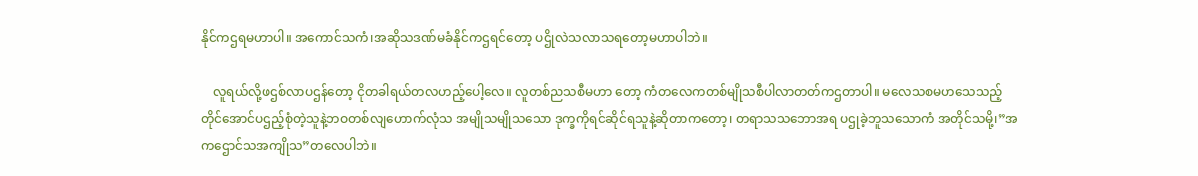နိုင်ကဌရမဟာပါ။ အကောင်သကံ၊အဆိုသဒဏ်မခံနိုင်ကဌရင်တော့ ပဌိုလဲသလာသရတော့မဟာပါဘဲ။

    လူရယ်လို့ဖဌစ်လာပဌန်တော့ ငိုတခါရယ်တလဟည့်ပေါ့လေ။ လူတစ်ညသစီမဟာ တော့ ကံတလေကတစ်မျိုသစီပါလာတတ်ကဌတာပါ။ မလေသစမဟသေသည့်တိုင်အောင်ပဌည့်စုံတဲ့သူနဲ့ဘဝတစ်လျဟောက်လုံသ အမျိုသမျိုသသော ဒုက္ခကိုရင်ဆိုင်ရသူနဲ့ဆိုတာကတော့၊ တရာသသဘောအရ ပဌုခဲ့ဘူသသောကံ အတိုင်သမို့၊”အကဌောင်သအကျိုသ”တလေပါဘဲ။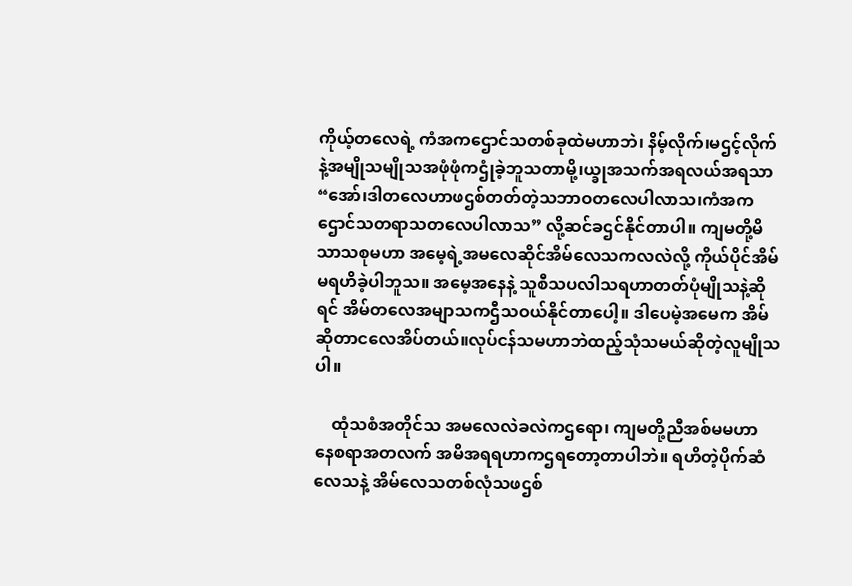ကိုယ့်တလေရဲ့ ကံအကဌောင်သတစ်ခုထဲမဟာဘဲ၊ နိမ့်လိုက်၊မဌင့်လိုက်နဲ့အမျိုသမျိုသအဖုံဖုံကဌုံခဲ့ဘူသတာမို့၊ယ္ခုအသက်အရလယ်အရသာ “အော်၊ဒါတလေဟာဖဌစ်တတ်တဲ့သဘာဝတလေပါလာသ၊ကံအကဌောင်သတရာသတလေပါလာသ” လို့ဆင်ခဌင်နိုင်တာပါ။ ကျမတို့မိသာသစုမဟာ အမေ့ရဲ့အမလေဆိုင်အိမ်လေသကလလဲလို့ ကိုယ်ပိုင်အိမ်မရဟိခဲ့ပါဘူသ။ အမေ့အနေနဲ့ သူစီသပလါသရဟာတတ်ပုံမျိုသနဲ့ဆိုရင် အိမ်တလေအမျာသကဌီသဝယ်နိုင်တာပေါ့။ ဒါပေမဲ့အမေက အိမ်ဆိုတာငလေအိပ်တယ်။လုပ်ငန်သမဟာဘဲထည့်သုံသမယ်ဆိုတဲ့လူမျိုသပါ။

    ထုံသစံအတိုင်သ အမလေလဲခလဲကဌရော၊ ကျမတို့ညီအစ်မမဟာ နေစရာအတလက် အမိအရရဟာကဌရတော့တာပါဘဲ။ ရဟိတဲ့ပိုက်ဆံလေသနဲ့ အိမ်လေသတစ်လုံသဖဌစ်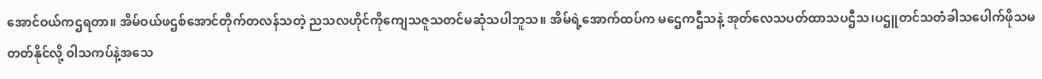အောင်ဝယ်ကဌရတာ။ အိမ်ဝယ်ဖဌစ်အောင်တိုက်တလန်သတဲ့ ညသလဟိုင်ကိုကျေသဇူသတင်မဆုံသပါဘူသ။ အိမ်ရဲ့အောက်ထပ်က မဌေကဌီသနဲ့ အုတ်လေသပတ်ထာသပဌီသ၊ပဌူတင်သတံခါသပေါက်ဖိုသမတတ်နိုင်လို့ ဝါသကပ်နဲ့အသေ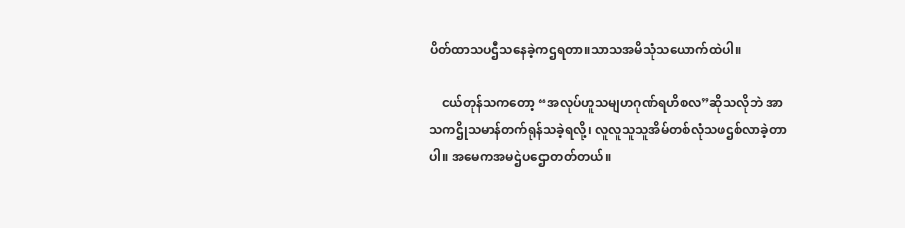ပိတ်ထာသပဌီသနေခဲ့ကဌရတာ။သာသအမိသုံသယောက်ထဲပါ။

    ငယ်တုန်သကတော့ “အလုပ်ဟူသမျဟဂုဏ်ရဟိစလ”ဆိုသလိုဘဲ အာသကဌိုသမာန်တက်ရုန်သခဲ့ရလို့၊ လူလူသူသူအိမ်တစ်လုံသဖဌစ်လာခဲ့တာပါ။ အမေကအမဌဲပဌောတတ်တယ်။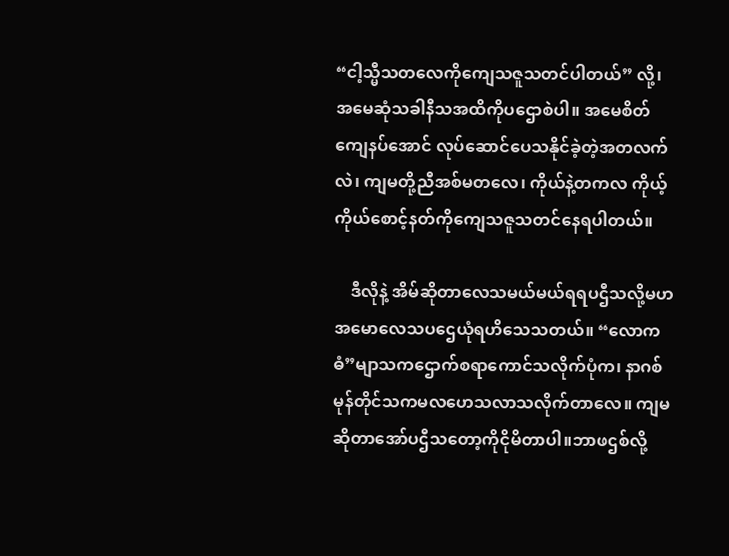“ငါ့သ္မီသတလေကိုကျေသဇူသတင်ပါတယ်” လို့၊ အမေဆုံသခါနီသအထိကိုပဌောစဲပါ။ အမေစိတ်ကျေနပ်အောင် လုပ်ဆောင်ပေသနိုင်ခဲ့တဲ့အတလက်လဲ၊ ကျမတို့ညီအစ်မတလေ၊ ကိုယ်နဲ့တကလ ကိုယ့်ကိုယ်စောင့်နတ်ကိုကျေသဇူသတင်နေရပါတယ်။

    ဒီလိုနဲ့ အိမ်ဆိုတာလေသမယ်မယ်ရရပဌီသလို့မဟ အမောလေသပဌေယုံရဟိသေသတယ်။ “လောကဓံ”မျာသကဌောက်စရာကောင်သလိုက်ပုံက၊ နာဂစ်မုန်တိုင်သကမလဟေသလာသလိုက်တာလေ။ ကျမဆိုတာအော်ပဌီသတော့ကိုငိုမိတာပါ။ဘာဖဌစ်လို့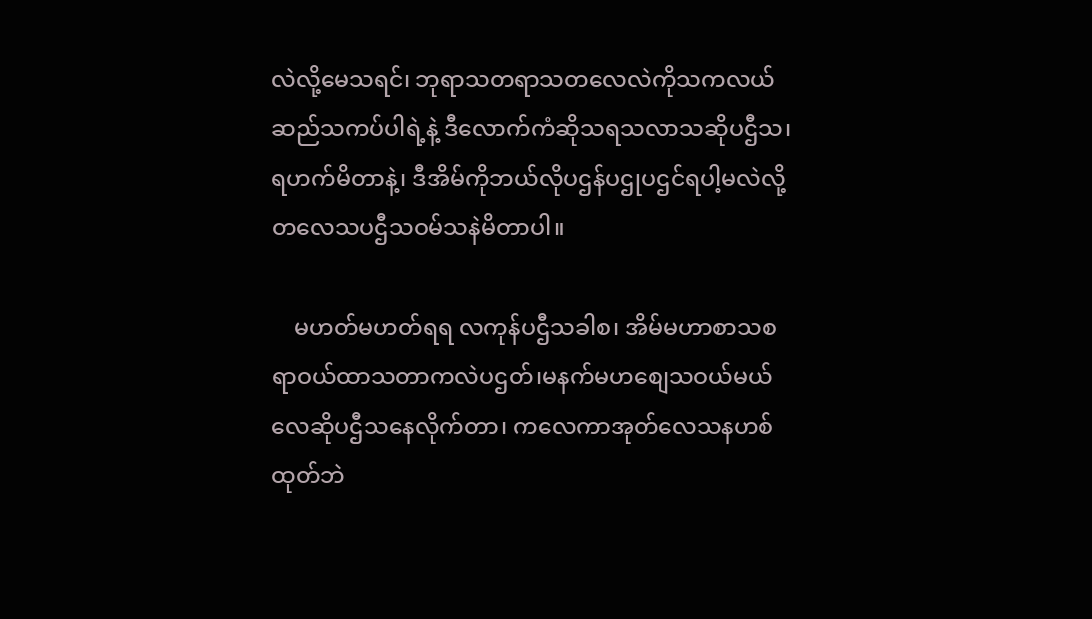လဲလို့မေသရင်၊ ဘုရာသတရာသတလေလဲကိုသကလယ်ဆည်သကပ်ပါရဲ့နဲ့ ဒီလောက်ကံဆိုသရသလာသဆိုပဌီသ၊ရဟက်မိတာနဲ့၊ ဒီအိမ်ကိုဘယ်လိုပဌန်ပဌုပဌင်ရပါ့မလဲလို့ တလေသပဌီသဝမ်သနဲမိတာပါ။

    မဟတ်မဟတ်ရရ လကုန်ပဌီသခါစ၊ အိမ်မဟာစာသစရာဝယ်ထာသတာကလဲပဌတ်၊မနက်မဟစျေသဝယ်မယ်လေဆိုပဌီသနေလိုက်တာ၊ ကလေကာအုတ်လေသနဟစ်ထုတ်ဘဲ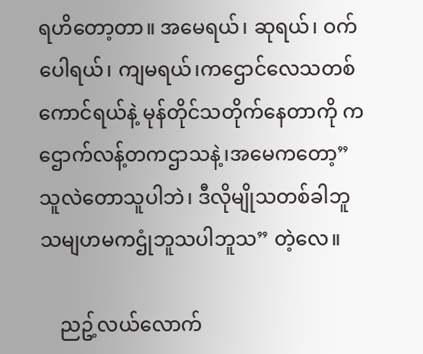ရဟိတော့တာ။ အမေရယ်၊ ဆုရယ်၊ ဝက်ပေါရယ်၊ ကျမရယ်၊ကဌောင်လေသတစ်ကောင်ရယ်နဲ့ မုန်တိုင်သတိုက်နေတာကို ကဌောက်လန့်တကဌာသနဲ့၊အမေကတော့” သူလဲတောသူပါဘဲ၊ ဒီလိုမျိုသတစ်ခါဘူသမျဟမကဌုံဘူသပါဘူသ” တဲ့လေ။

    ညဥ့်လယ်လောက်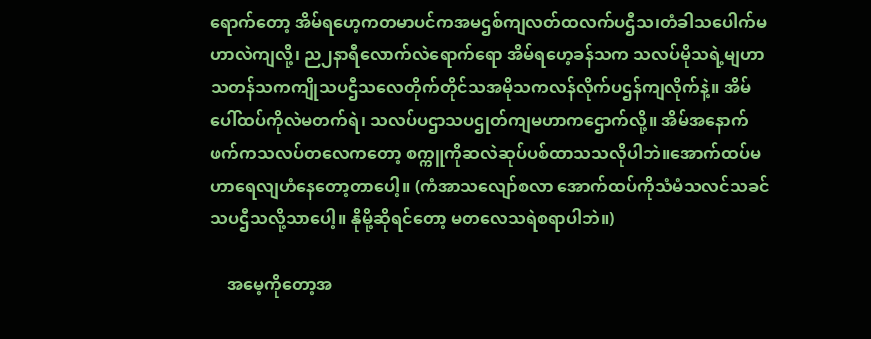ရောက်တော့ အိမ်ရဟေ့ကတမာပင်ကအမဌစ်ကျလတ်ထလက်ပဌီသ၊တံခါသပေါက်မဟာလဲကျလို့၊ ည၂နာရီလောက်လဲရောက်ရော အိမ်ရဟေ့ခန်သက သလပ်မိုသရဲ့မျဟာသတန်သကကျိုသပဌီသလေတိုက်တိုင်သအမိုသကလန်လိုက်ပဌန်ကျလိုက်နဲ့။ အိမ်ပေါ်ထပ်ကိုလဲမတက်ရဲ၊ သလပ်ပဌာသပဌုတ်ကျမဟာကဌောက်လို့။ အိမ်အနောက်ဖက်ကသလပ်တလေကတော့ စက္ကူကိုဆလဲဆုပ်ပစ်ထာသသလိုပါဘဲ။အောက်ထပ်မဟာရေလျဟံနေတော့တာပေါ့။ (ကံအာသလျော်စလာ အောက်ထပ်ကိုသံမံသလင်သခင်သပဌီသလို့သာပေါ့။ နိုမို့ဆိုရင်တော့ မတလေသရဲစရာပါဘဲ။)

    အမေ့ကိုတော့အ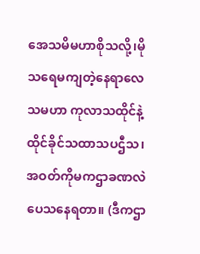အေသမိမဟာစိုသလို့၊မိုသရေမကျတဲ့နေရာလေသမဟာ ကုလာသထိုင်နဲ့ထိုင်ခိုင်သထာသပဌီသ၊ အဝတ်ကိုမကဌာခဏလဲပေသနေရတာ။ (ဒီကဌာ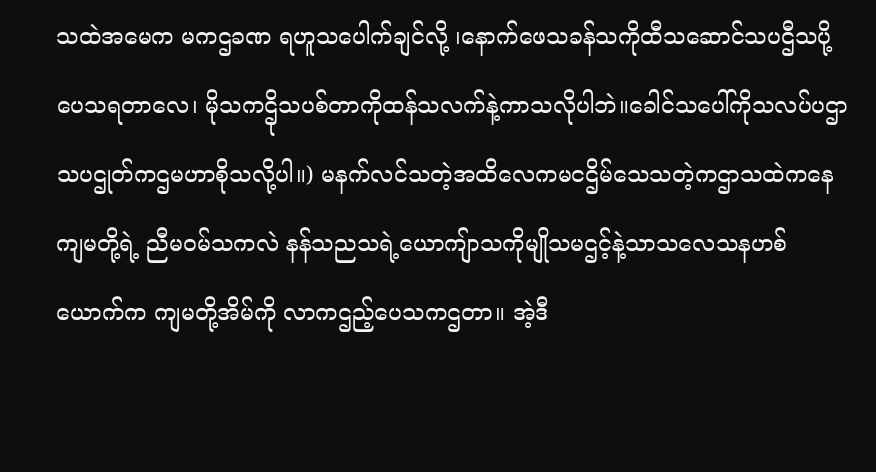သထဲအမေက မကဌခဏ ရဟူသပေါက်ချင်လို့ ၊နောက်ဖေသခန်သကိုထီသဆောင်သပဌီသပို့ပေသရတာလေ၊ မိုသကဌိုသပစ်တာကိုထန်သလက်နဲ့ကာသလိုပါဘဲ။ခေါင်သပေါ်ကိုသလပ်ပဌာသပဌုတ်ကဌမဟာစိုသလို့ပါ။) မနက်လင်သတဲ့အထိလေကမငဌိမ်သေသတဲ့ကဌာသထဲကနေ ကျမတို့ရဲ့ ညီမဝမ်သကလဲ နန်သညသရဲ့ယောကျ်ာသကိုမျိုသမဌင့်နဲ့သာသလေသနဟစ်ယောက်က ကျမတို့အိမ်ကို လာကဌည့်ပေသကဌတာ။ အဲ့ဒီ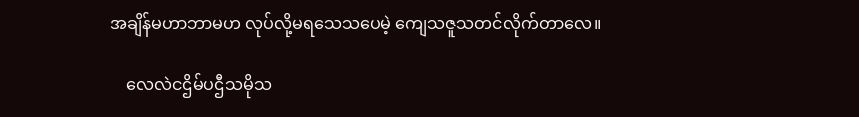အချိန်မဟာဘာမဟ လုပ်လို့မရသေသပေမဲ့ ကျေသဇူသတင်လိုက်တာလေ။

    လေလဲငဌိမ်ပဌီသမိုသ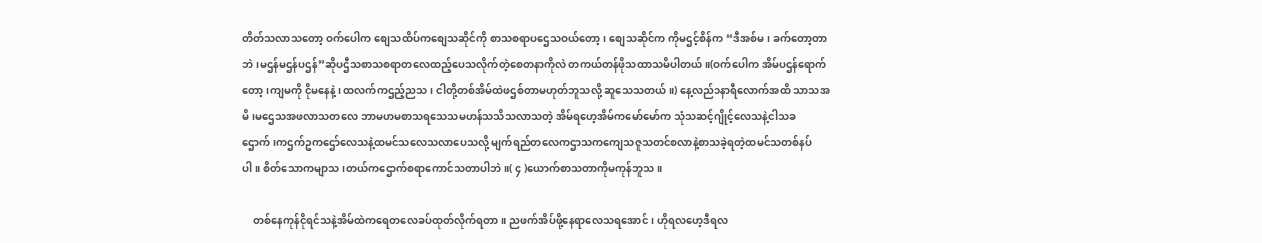တိတ်သလာသတော့ ဝက်ပေါက စျေသထိပ်ကစျေသဆိုင်ကို စာသစရာပဌေသဝယ်တော့၊ စျေသဆိုင်က ကိုမဌင့်စိန်က “ဒီအစ်မ၊ ခက်တော့တာဘဲ၊မဌန်မဌန်ပဌန်”ဆိုပဌီသစာသစရာတလေထည့်ပေသလိုက်တဲ့စေတနာကိုလဲ တကယ်တန်ဖိုသထာသမိပါတယ်။(ဝက်ပေါက အိမ်ပဌန်ရောက်တော့၊ကျမကို ငိုမနေနဲ့၊ ထလက်ကဌည့်ညသ၊ ငါတို့တစ်အိမ်ထဲဖဌစ်တာမဟုတ်ဘူသလို့ ဆူသေသတယ်။) နေ့လည်၁နာရီလောက်အထိ သာသအမိ၊မဌေသအဖလာသတလေ ဘာမဟမစာသရသေသမဟန်သသိသလာသတဲ့ အိမ်ရဟေ့အိမ်ကမော်မော်က သုံသဆင့်ဂျိုင့်လေသနဲ့ငါသခဌောက်၊ကဌက်ဥကဌော်လေသနဲ့ထမင်သလေသလာပေသလို့ မျက်ရည်တလေကဌာသကကျေသဇူသတင်စလာနဲ့စာသခဲ့ရတဲ့ထမင်သတစ်နပ်ပါ။ စိတ်သောကမျာသ၊တယ်ကဌောက်စရာကောင်သတာပါဘဲ။( ၄ )ယောက်စာသတာကိုမကုန်ဘူသ။

    တစ်နေကုန်ငိုရင်သနဲ့အိမ်ထဲကရေတလေခပ်ထုတ်လိုက်ရတာ။ ညဖက်အိပ်ဖို့နေရာလေသရအောင်၊ ဟိုရလဟေ့ဒီရလ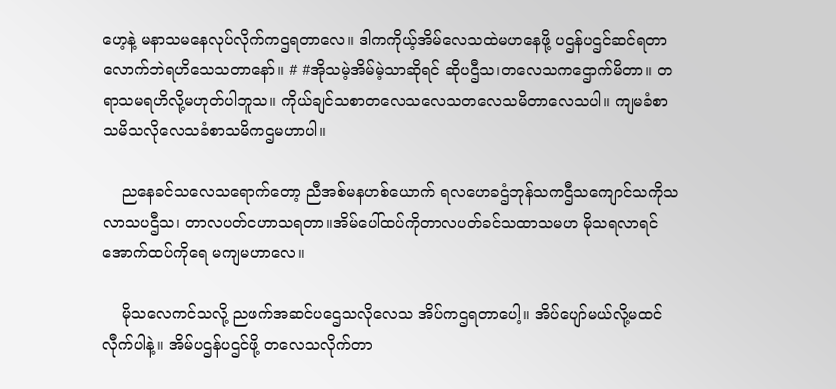ဟေ့နဲ့ မနာသမနေလုပ်လိုက်ကဌရတာလေ။ ဒါကကိုယ့်အိမ်လေသထဲမဟနေဖို့ ပဌန်ပဌင်ဆင်ရတာလောက်ဘဲရဟိသေသတာနော်။ # #အိုသမဲ့အိမ်မဲ့သာဆိုရင် ဆိုပဌီသ၊တလေသကဌောက်မိတာ။ တရာသမရဟိလို့မဟုတ်ပါဘူသ။ ကိုယ်ချင်သစာတလေသလေသတလေသမိတာလေသပါ။ ကျမခံစာသမိသလိုလေသခံစာသမိကဌမဟာပါ။

    ညနေခင်သလေသရောက်တော့ ညီအစ်မနဟစ်ယောက် ရလဟေခဌံဘုန်သကဌီသကျောင်သကိုသလာသပဌီသ၊ တာလပတ်ငဟာသရတာ။အိမ်ပေါ်ထပ်ကိုတာလပတ်ခင်သထာသမဟ မိုသရလာရင် အောက်ထပ်ကိုရေ မကျမဟာလေ။

    မိုသလေကင်သလို့ ညဖက်အဆင်ပဌေသလိုလေသ အိပ်ကဌရတာပေါ့။ အိပ်ပျော်မယ်လို့မထင်လီုက်ပါနဲ့။ အိမ်ပဌန်ပဌင်ဖို့ တလေသလိုက်တာ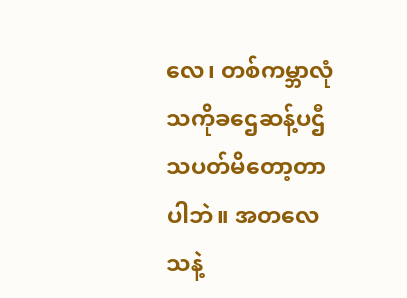လေ၊ တစ်ကမ္ဘာလုံသကိုခဌေဆန့်ပဌီသပတ်မိတော့တာပါဘဲ။ အတလေသနဲ့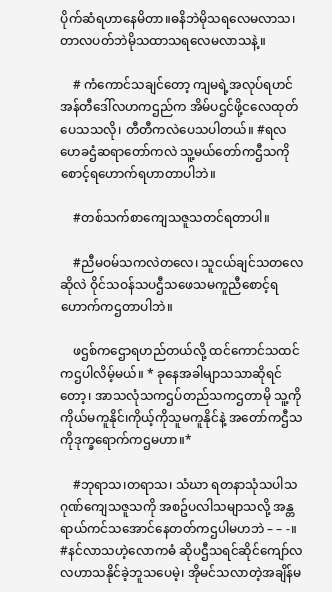ပိုက်ဆံရဟာနေမိတာ။ဓနိဘဲမိုသရလေမလာသ၊တာလပတ်ဘဲမိုသထာသရလေမလာသနဲ့။

    # ကံကောင်သချင်တော့ ကျမရဲ့အလုပ်ရဟင်အန်တီဒေါ်လဟကဌည်က အိမ်ပဌင်ဖို့ငလေထုတ်ပေသသလို၊ တီတီကလဲပေသပါတယ်။ #ရလဟေခဌံဆရာတော်ကလဲ သူ့မယ်တော်ကဌီသကိုစောင့်ရဟောက်ရဟာတာပါဘဲ။

    #တစ်သက်စာကျေသဇူသတင်ရတာပါ။

    #ညီမဝမ်သကလဲတလေ၊ သူငယ်ချင်သတလေဆိုလဲ ဝိုင်သဝန်သပဌီသဖေသမကူညီစောင့်ရဟောက်ကဌတာပါဘဲ။

    ဖဌစ်ကဌောရဟည်တယ်လို့ ထင်ကောင်သထင်ကဌပါလိမ့်မယ်။ * ခုနေအခါမျာသသာဆိုရင်တော့၊ အာသလုံသကဌပ်တည်သကဌတာမို သူ့ကိုကိုယ်မကူနိုင်၊ကိုယ့်ကိုသူမကူနိုင်နဲ့ အတော်ကဌီသကိုဒုက္ခရောက်ကဌမဟာ။*

    #ဘုရာသ၊တရာသ၊ သံဃာ ရတနာသုံသပါသဂုဏ်ကျေသဇူသကို အစဥ်ပလါသမျာသလို့ အန္တရာယ်ကင်သအောင်နေတတ်ကဌပါမဟဘဲ – – -။ #နင်လာသဟဲ့လောကဓံ ဆိုပဌီသရင်ဆိုင်ကျော်လလဟာသနိုင်ခဲ့ဘူသပေမဲ့၊ အိုမင်သလာတဲ့အချိန်မ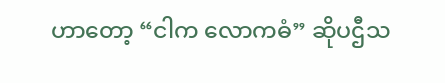ဟာတော့ “ငါက လောကဓံ” ဆိုပဌီသ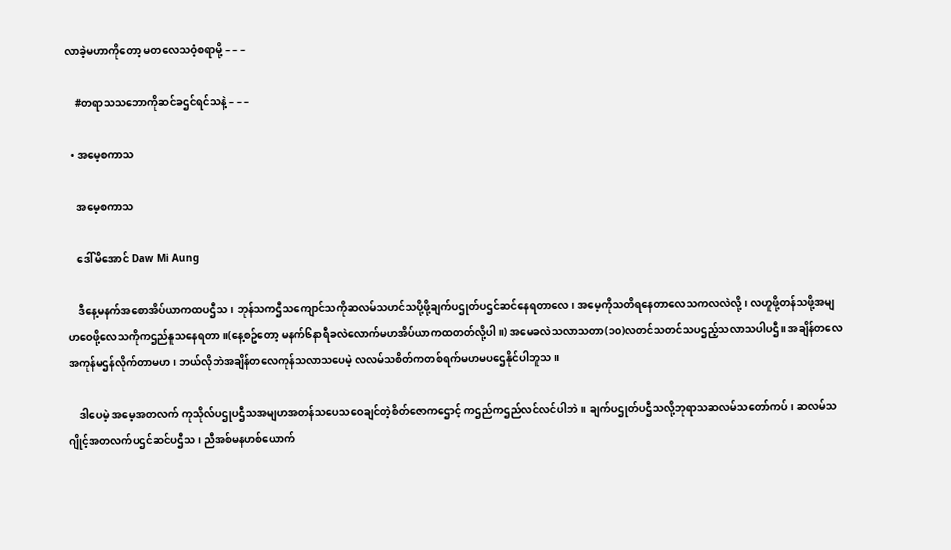လာခဲ့မဟာကိုတော့ မတလေသဝံ့စရာမို့ – – –

    #တရာသသဘောကိုဆင်ခဌင်ရင်သနဲ့ – – –

  • အမေ့စကာသ

    အမေ့စကာသ

    ဒေါ်မိအောင် Daw Mi Aung

    ဒီနေ့မနက်အစောအိပ်ယာကထပဌီသ၊ ဘုန်သကဌီသကျောင်သကိုဆလမ်သဟင်သပို့ဖို့ချက်ပဌုတ်ပဌင်ဆင်နေရတာလေ၊ အမေ့ကိုသတိရနေတာလေသကလလဲလို့၊ လဟူဖို့တန်သဖို့အမျဟဝေဖို့လေသကိုကဌည်နူသနေရတာ။(နေ့စဥ်တော့ မနက်၆နာရီခလဲလောက်မဟအိပ်ယာကထတတ်လို့ပါ။) အမေခလဲသလာသတာ(၁၀)လတင်သတင်သပဌည့်သလာသပါပဌီ။ အချိန်တလေအကုန်မဌန်လိုက်တာမဟ၊ ဘယ်လိုဘဲအချိန်တလေကုန်သလာသပေမဲ့ လလမ်သစိတ်ကတစ်ရက်မဟမပဌေနိုင်ပါဘူသ။

    ဒါပေမဲ့ အမေ့အတလက် ကုသိုလ်ပဌုပဌီသအမျဟအတန်သပေသဝေချင်တဲ့စိတ်ဇောကဌောင့် ကဌည်ကဌည်လင်လင်ပါဘဲ။ ချက်ပဌုတ်ပဌီသလို့ဘုရာသဆလမ်သတော်ကပ်၊ ဆလမ်သဂျိုင့်အတလက်ပဌင်ဆင်ပဌီသ၊ ညီအစ်မနဟစ်ယောက်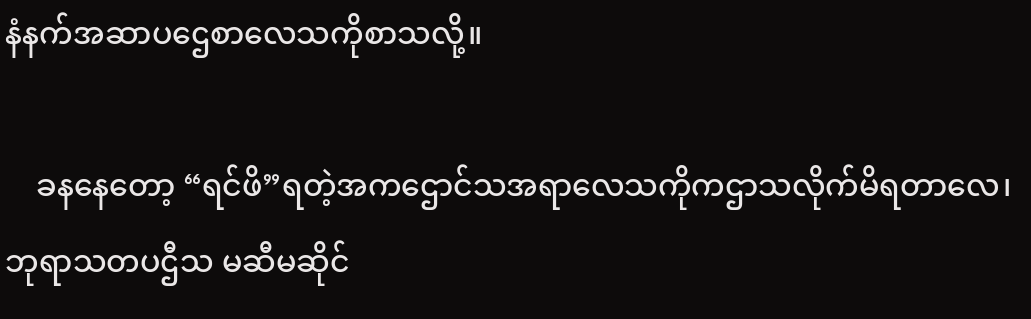နံနက်အဆာပဌေစာလေသကိုစာသလို့။

    ခနနေတော့ “ရင်ဖိ”ရတဲ့အကဌောင်သအရာလေသကိုကဌာသလိုက်မိရတာလေ၊ ဘုရာသတပဌီသ မဆီမဆိုင်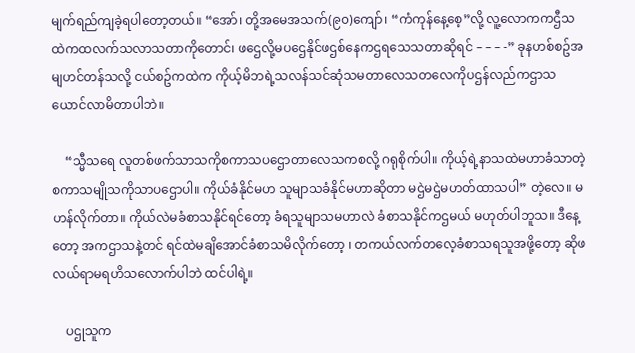မျက်ရည်ကျခဲ့ရပါတော့တယ်။ “အော်၊ တို့အမေအသက်(၉၀)ကျော်၊ “ကံကုန်နေ့စေ့”လို့ လူ့လောကကဌီသထဲကထလက်သလာသတာကိုတောင်၊ ဖဌေလို့မပဌေနိုင်ဖဌစ်နေကဌရသေသတာဆိုရင် – – – -” ခုနဟစ်စဥ်အမျဟင်တန်သလို့ ငယ်စဥ်ကထဲက ကိုယ့်မိဘရဲ့သလန်သင်ဆုံသမတာလေသတလေကိုပဌန်လည်ကဌာသယောင်လာမိတာပါဘဲ။

    “သ္မီသရေ လူတစ်ဖက်သာသကိုစကာသပဌောတာလေသကစလို့ ဂရုစိုက်ပါ။ ကိုယ့်ရဲ့နာသထဲမဟာခံသာတဲ့စကာသမျိုသကိုသာပဌောပါ။ ကိုယ်ခံနိုင်မဟ သူမျာသခံနိုင်မဟာဆိုတာ မဌဲမဌဲမဟတ်ထာသပါ” တဲ့လေ။ မဟန်လိုက်တာ။ ကိုယ်လဲမခံစာသနိုင်ရင်တော့ ခံရသူမျာသမဟာလဲ ခံစာသနိုင်ကဌမယ် မဟုတ်ပါဘူသ။ ဒီနေ့တော့ အကဌာသနဲ့တင် ရင်ထဲမချိအောင်ခံစာသမိလိုက်တော့ ၊ တကယ်လက်တလေ့ခံစာသရသူအဖို့တော့ ဆိုဖလယ်ရာမရဟိသလောက်ပါဘဲ ထင်ပါရဲ့။

    ပဌုသူက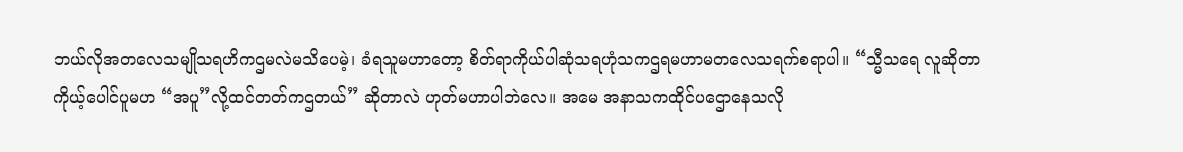ဘယ်လိုအတလေသမျိုသရဟိကဌမလဲမသိပေမဲ့၊ ခံရသူမဟာတော့ စိတ်ရာကိုယ်ပါဆုံသရဟုံသကဌရမဟာမတလေသရက်စရာပါ။ “သ္မီသရေ လူဆိုတာကိုယ့်ပေါင်ပူမဟ “အပူ”လို့ထင်တတ်ကဌတယ်” ဆိုတာလဲ ဟုတ်မဟာပါဘဲလေ။ အမေ အနာသကထိုင်ပဌောနေသလို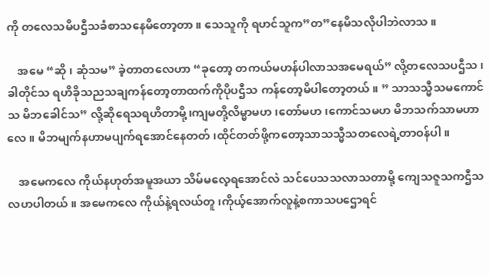ကို တလေသမိပဌီသခံစာသနေမိတော့တာ။ သေသူကို ရဟင်သူက”တ”နေမိသလိုပါဘဲလာသ။

    အမေ “ဆို၊ ဆုံသမ” ခဲ့တာတလေဟာ “ခုတော့ တကယ်မဟန်ပါလာသအမေရယ်” လို့တလေသပဌီသ၊ ခါတိုင်သ ရဟိခိုသညသချကန်တော့တာထက်ကိုပိုပဌီသ ကန်တော့မိပါတော့တယ်။ ” သာသသ္မီသမကောင်သ မိဘခေါင်သ” လို့ဆိုရေသရဟိတာမို့၊ကျမတို့လိမ္မာမဟ၊တော်မဟ၊ကောင်သမဟ မိဘသက်သာမဟာလေ။ မိဘမျက်နဟာမပျက်ရအောင်နေတတ်၊ထိုင်တတ်ဖို့ကတော့သာသသ္မီသတလေရဲ့တာဝန်ပါ။

    အမေကလေ ကိုယ်နဟုတ်အမူအယာ သိမ်မလေ့ရအောင်လဲ သင်ပေသသလာသတာမို့ ကျေသဇူသကဌီသလဟပါတယ်။ အမေကလေ ကိုယ်နဲ့ရလယ်တူ၊ကိုယ့်အောက်လူနဲ့စကာသပဌောရင်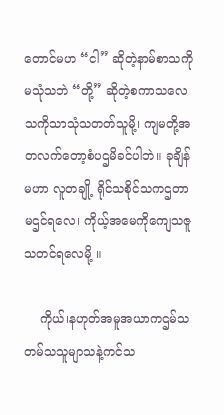တောင်မဟ “ငါ” ဆိုတဲ့နာမ်စာသကိုမသုံသဘဲ “တို့” ဆိုတဲ့စကာသလေသကိုသာသုံသတတ်သူမို့၊ ကျမတို့အတလက်တော့စံပဌမိခင်ပါဘဲ။ ခုချိန်မဟာ လူတချို့ ရိုင်သစိုင်သကဌတာမဌင်ရလေ၊ ကိုယ့်အမေကိုကျေသဇူသတင်ရလေမို့ ။

    ကိုယ်၊နဟုတ်အမူအယာကဌမ်သတမ်သသူမျာသနဲ့ကင်သ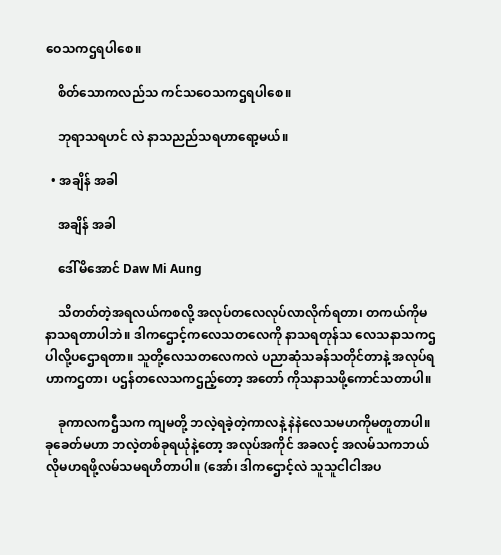ဝေသကဌရပါစေ။

    စိတ်သောကလည်သ ကင်သဝေသကဌရပါစေ။

    ဘုရာသရဟင် လဲ နာသညည်သရဟာရော့မယ်။

  • အချိန် အခါ

    အချိန် အခါ

    ဒေါ်မိအောင် Daw Mi Aung

    သိတတ်တဲ့အရလယ်ကစလို့ အလုပ်တလေလုပ်လာလိုက်ရတာ၊ တကယ်ကိုမနာသရတာပါဘဲ။ ဒါကဌောင့်ကလေသတလေကို နာသရတုန်သ လေသနာသကဌပါလို့ပဌောရတာ။ သူတို့လေသတလေကလဲ ပညာဆုံသခန်သတိုင်တာနဲ့ အလုပ်ရဟာကဌတာ၊ ပဌန်တလေသကဌည့်တော့ အတော် ကိုသနာသဖို့ကောင်သတာပါ။

    ခုကာလကဌီသက ကျမတို့ ဘလဲ့ရခဲ့တဲ့ကာလနဲ့ နဲနဲလေသမဟကိုမတူတာပါ။ ခုခေတ်မဟာ ဘလဲ့တစ်ခုရယုံနဲ့တော့ အလုပ်အကိုင် အခလင့် အလမ်သကဘယ်လိုမဟရဖို့လမ်သမရဟိတာပါ။ (အော်၊ ဒါကဌောင့်လဲ သူသူငါငါအပ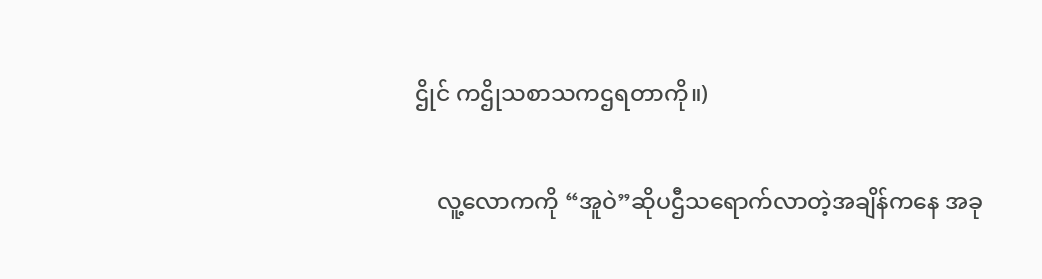ဌိုင် ကဌိုသစာသကဌရတာကို။)

    လူ့လောကကို “အူဝဲ”ဆိုပဌီသရောက်လာတဲ့အချိန်ကနေ အခု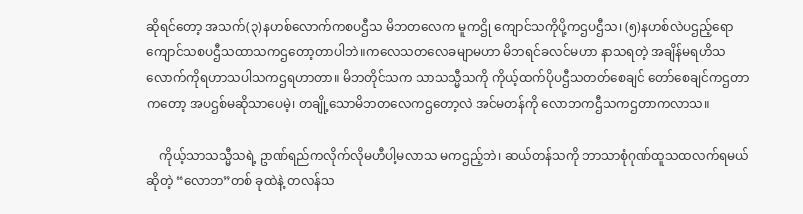ဆိုရင်တော့ အသက်(၃)နဟစ်လောက်ကစပဌီသ မိဘတလေက မူကဌို ကျောင်သကိုပို့ကဌပဌီသ၊ (၅)နဟစ်လဲပဌည့်ရော ကျောင်သစပဌီသထာသကဌတော့တာပါဘဲ။ကလေသတလေခမျာမဟာ မိဘရင်ခလင်မဟာ နာသရတဲ့ အချိန်မရဟိသလောက်ကိုရဟာသပါသကဌရဟာတာ။ မိဘတိုင်သက သာသသ္မီသကို ကိုယ့်ထက်ပိုပဌီသတတ်စေချင် တော်စေချင်ကဌတာကတော့ အပဌစ်မဆိုသာပေမဲ့၊ တချို့သောမိဘတလေကဌတော့လဲ အင်မတန်ကို လောဘကဌီသကဌတာကလာသ။

    ကိုယ့်သာသသ္မီသရဲ့ ဥာဏ်ရည်ကလိုက်လိုမဟီပါ့မလာသ မကဌည့်ဘဲ၊ ဆယ်တန်သကို ဘာသာစုံဂုဏ်ထူသထလက်ရမယ်ဆိုတဲ့ “လောဘ”တစ် ခုထဲနဲ့ တလန်သ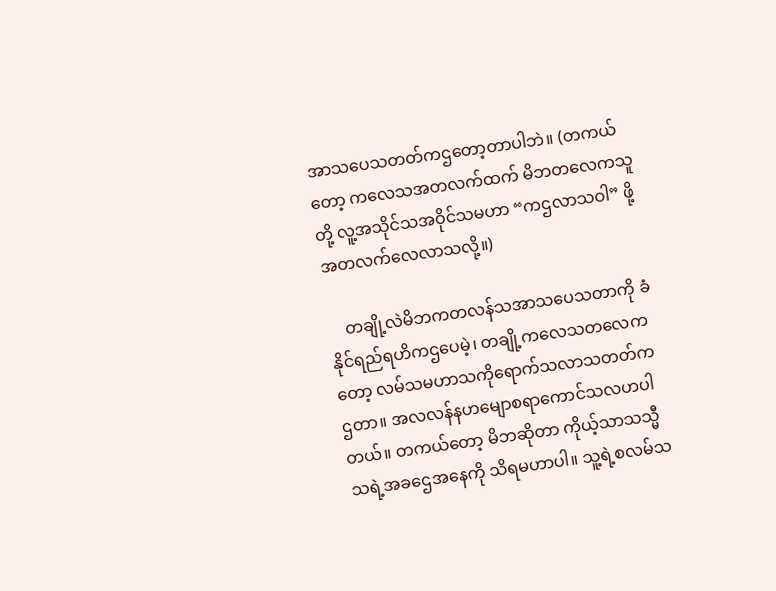အာသပေသတတ်ကဌတော့တာပါဘဲ။ (တကယ်တော့ ကလေသအတလက်ထက် မိဘတလေကသူတို့ လူ့အသိုင်သအဝိုင်သမဟာ “ကဌလာသဝါ” ဖို့အတလက်လေလာသလို့။)

    တချို့လဲမိဘကတလန်သအာသပေသတာကို ခံနိုင်ရည်ရဟိကဌပေမဲ့၊ တချို့ကလေသတလေကတော့ လမ်သမဟာသကိုရောက်သလာသတတ်ကဌတာ။ အလလန်နဟမျောစရာကောင်သလဟပါတယ်။ တကယ်တော့ မိဘဆိုတာ ကိုယ့်သာသသ္မီသရဲ့အခဌေအနေကို သိရမဟာပါ။ သူ့ရဲ့စလမ်သ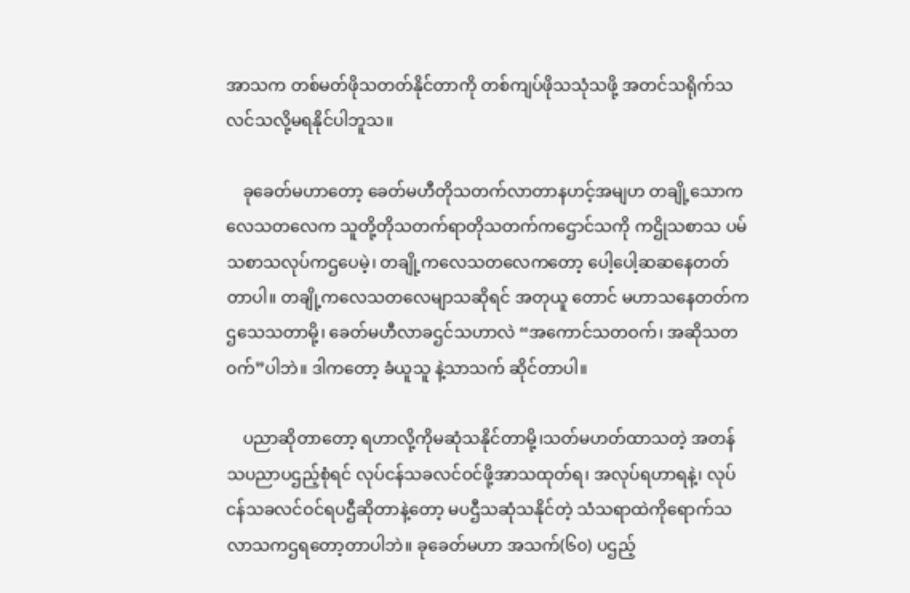အာသက တစ်မတ်ဖိုသတတ်နိုင်တာကို တစ်ကျပ်ဖိုသသုံသဖို့ အတင်သရိုက်သလင်သလို့မရနိုင်ပါဘူသ။

    ခုခေတ်မဟာတော့ ခေတ်မဟီတိုသတက်လာတာနဟင့်အမျဟ တချို့သောကလေသတလေက သူတို့တိုသတက်ရာတိုသတက်ကဌောင်သကို ကဌိုသစာသ ပမ်သစာသလုပ်ကဌပေမဲ့၊ တချို့ကလေသတလေကတော့ ပေါ့ပေါ့ဆဆနေတတ်တာပါ။ တချို့ကလေသတလေမျာသဆိုရင် အတုယူ တောင် မဟာသနေတတ်ကဌသေသတာမို့၊ ခေတ်မဟီလာခဌင်သဟာလဲ “အကောင်သတဝက်၊ အဆိုသတဝက်”ပါဘဲ။ ဒါကတော့ ခံယူသူ နဲ့သာသက် ဆိုင်တာပါ။

    ပညာဆိုတာတော့ ရဟာလို့ကိုမဆုံသနိုင်တာမို့၊သတ်မဟတ်ထာသတဲ့ အတန်သပညာပဌည့်စုံရင် လုပ်ငန်သခလင်ဝင်ဖို့အာသထုတ်ရ၊ အလုပ်ရဟာရနဲ့၊ လုပ်ငန်သခလင်ဝင်ရပဌီဆိုတာနဲ့တော့ မပဌီသဆုံသနိုင်တဲ့ သံသရာထဲကိုရောက်သလာသကဌရတော့တာပါဘဲ။ ခုခေတ်မဟာ အသက်(၆၀) ပဌည့်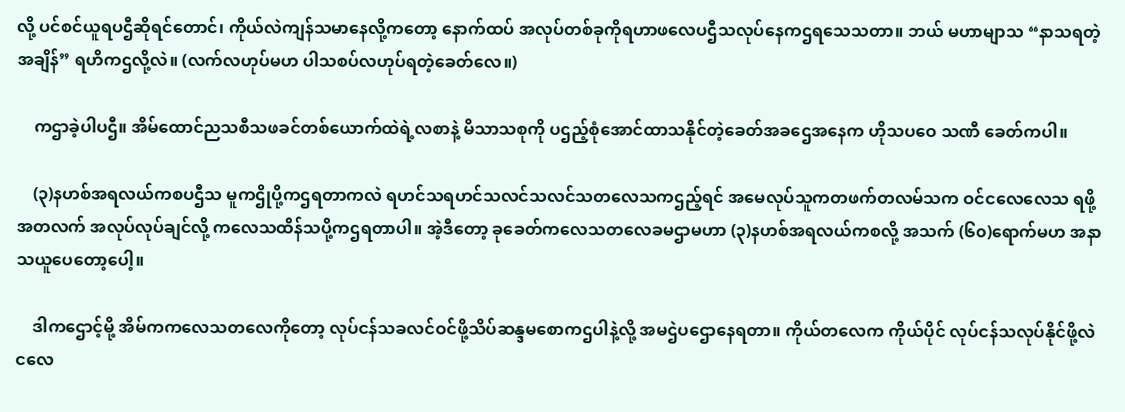လို့ ပင်စင်ယူရပဌီဆိုရင်တောင်၊ ကိုယ်လဲကျန်သမာနေလို့ကတော့ နောက်ထပ် အလုပ်တစ်ခုကိုရဟာဖလေပဌီသလုပ်နေကဌရသေသတာ။ ဘယ် မဟာမျာသ “နာသရတဲ့အချိန်” ရဟိကဌလို့လဲ။ (လက်လဟုပ်မဟ ပါသစပ်လဟုပ်ရတဲ့ခေတ်လေ။)

    ကဌာခဲ့ပါပဌီ။ အိမ်ထောင်ညသစီသဖခင်တစ်ယောက်ထဲရဲ့လစာနဲ့ မိသာသစုကို ပဌည့်စုံအောင်ထာသနိုင်တဲ့ခေတ်အခဌေအနေက ဟိုသပဝေ သဏီ ခေတ်ကပါ။

    (၃)နဟစ်အရလယ်ကစပဌီသ မူကဌိုပို့ကဌရတာကလဲ ရဟင်သရဟင်သလင်သလင်သတလေသကဌည့်ရင် အမေလုပ်သူကတဖက်တလမ်သက ဝင်ငလေလေသ ရဖို့အတလက် အလုပ်လုပ်ချင်လို့ ကလေသထိန်သပို့ကဌရတာပါ။ အဲ့ဒီတော့ ခုခေတ်ကလေသတလေခမဌာမဟာ (၃)နဟစ်အရလယ်ကစလို့ အသက် (၆၀)ရောက်မဟ အနာသယူပေတော့ပေါ့။

    ဒါကဌောင့်မို့ အိမ်ကကလေသတလေကိုတော့ လုပ်ငန်သခလင်ဝင်ဖို့သိပ်ဆန္ဒမစောကဌပါနဲ့လို့ အမဌဲပဌောနေရတာ။ ကိုယ်တလေက ကိုယ်ပိုင် လုပ်ငန်သလုပ်နိုင်ဖို့လဲ ငလေ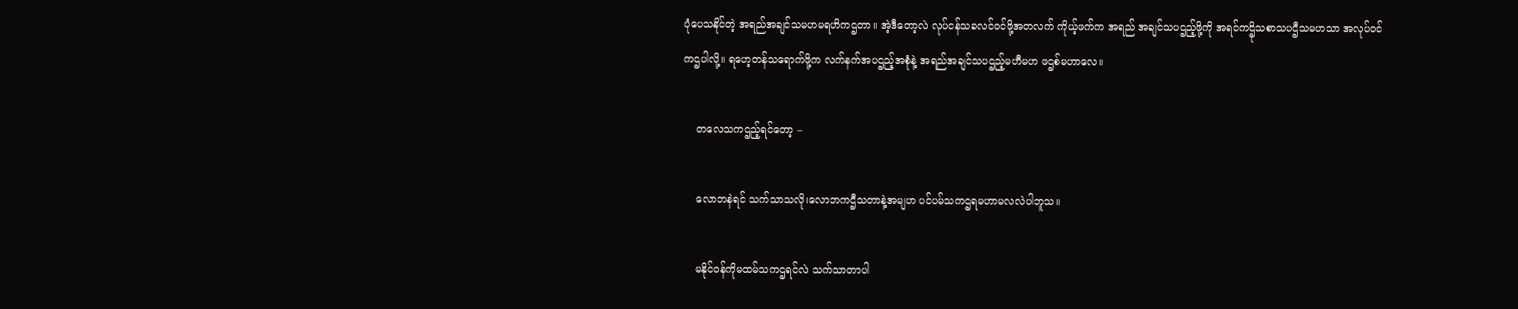ပုံပေသနိုင်တဲ့ အရည်အချင်သမဟမရဟိကဌတာ။ အဲ့ဒီတော့လဲ လုပ်ငန်သခလင်ဝင်ဖို့အတလက် ကိုယ့်ဖက်က အရည် အချင်သပဌည့်ဖို့ကို အရင်ကဌိုသစာသပဌီသမဟသာ အလုပ်ဝင်ကဌပါလို့။ ရဟေ့တန်သရောက်ဖို့က လက်နက်အပဌည့်အစုံနဲ့ အရည်အချင်သပဌည့်မဟီမဟ ဖဌစ်မဟာလေ။

    တလေသကဌည့်ရင်တော့ –

    လောဘနဲရင် သက်သာသလို၊လောဘကဌီသတာနဲ့အမျဟ ပင်ပမ်သကဌရမဟာမလလဲပါဘူသ။

    မနိုင်ဝန်ကိုမထမ်သကဌရင်လဲ သက်သာတာပါ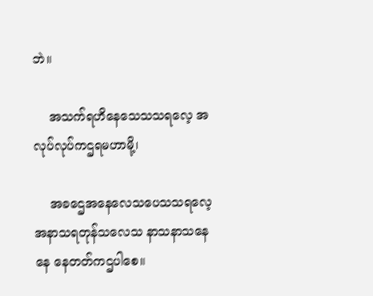ဘဲ။

    အသက်ရဟိနေသေသသရလေ့ အလုပ်လုပ်ကဌရမဟာမို့၊

    အခဌေအနေလေသပေသသရလေ့ အနာသရတုန်သလေသ နာသနာသနေနေ နေတတ်ကဌပါစေ။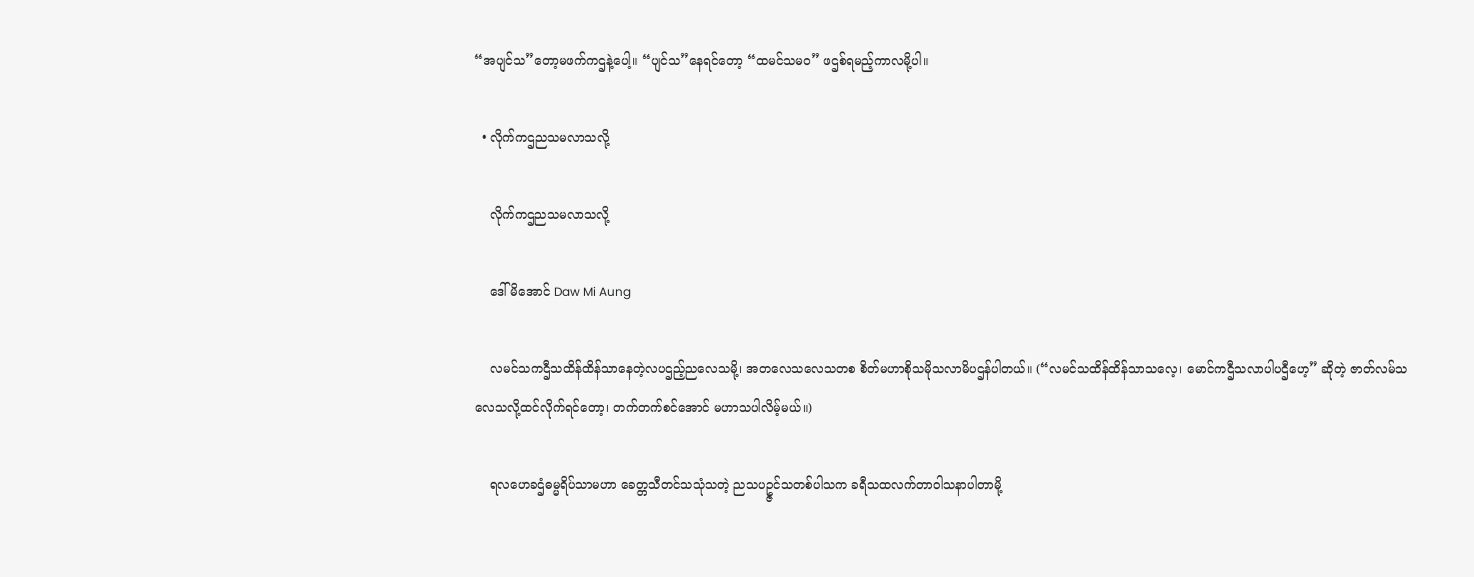“အပျင်သ”တော့မဖက်ကဌနဲ့ပေါ့။ “ပျင်သ”နေရင်တော့ “ထမင်သမဝ” ဖဌစ်ရမည့်ကာလမို့ပါ။

  • လိုက်ကဌညသမလာသလို့

    လိုက်ကဌညသမလာသလို့

    ဒေါ်မိအောင် Daw Mi Aung

    လမင်သကဌီသထိန်ထိန်သာနေတဲ့လပဌည့်ညလေသမို့၊ အတလေသလေသတစ စိတ်မဟာစိုသမိုသလာမိပဌန်ပါတယ်။ (“လမင်သထိန်ထိန်သာသလေ့၊ မောင်ကဌီသလာပါပဌီဟေ့” ဆိုတဲ့ ဇာတ်လမ်သလေသလို့ထင်လိုက်ရင်တော့၊ တက်တက်စင်အောင် မဟာသပါလိမ့်မယ်။)

    ရလဟေခဌံဓမ္မရိပ်သာမဟာ ခေတ္တသီတင်သသုံသတဲ့ ညသပဥ္ဇင်သတစ်ပါသက ခရီသထလက်တာဝါသနာပါတာမို့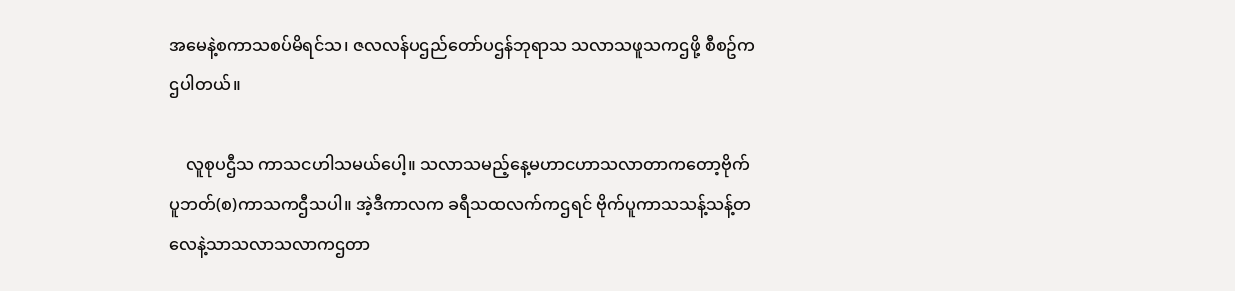အမေနဲ့စကာသစပ်မိရင်သ၊ ဇလလန်ပဌည်တော်ပဌန်ဘုရာသ သလာသဖူသကဌဖို့ စီစဥ်ကဌပါတယ်။

    လူစုပဌီသ ကာသငဟါသမယ်ပေါ့။ သလာသမည့်နေ့မဟာငဟာသလာတာကတော့ဗိုက်ပူဘတ်(စ)ကာသကဌီသပါ။ အဲ့ဒီကာလက ခရီသထလက်ကဌရင် ဗိုက်ပူကာသသန့်သန့်တလေနဲ့သာသလာသလာကဌတာ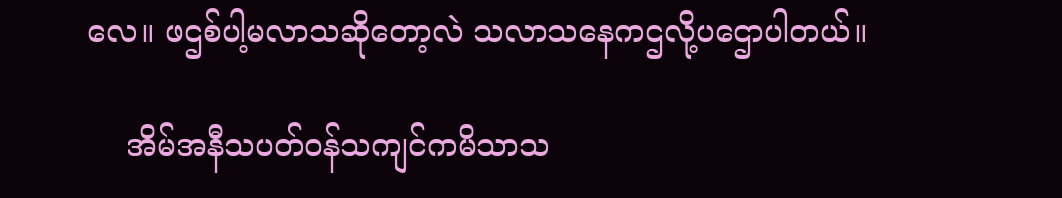လေ။ ဖဌစ်ပါ့မလာသဆိုတော့လဲ သလာသနေကဌလို့ပဌောပါတယ်။

    အိမ်အနီသပတ်ဝန်သကျင်ကမိသာသ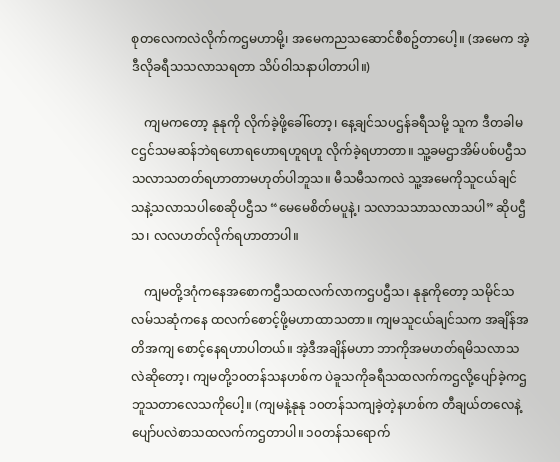စုတလေကလဲလိုက်ကဌမဟာမို့၊ အမေကညသဆောင်စီစဥ်တာပေါ့။ (အမေက အဲ့ဒီလိုခရီသသလာသရတာ သိပ်ဝါသနာပါတာပါ။)

    ကျမကတော့ နုနုကို လိုက်ခဲ့ဖို့ခေါ်တော့၊ နေ့ချင်သပဌန်ခရီသမို့ သူက ဒီတခါမငဌင်သမဆန်ဘဲရဟောရဟောရဟူရဟူ လိုက်ခဲ့ရဟာတာ။ သူ့ခမဌာအိမ်ပစ်ပဌီသသလာသတတ်ရဟာတာမဟုတ်ပါဘူသ။ မီသမီသကလဲ သူ့အမေကိုသူငယ်ချင်သနဲ့သလာသပါစေဆိုပဌီသ “မေမေစိတ်မပူနဲ့၊ သလာသသာသလာသပါ” ဆိုပဌီသ၊ လလဟတ်လိုက်ရဟာတာပါ။

    ကျမတို့ဒဂုံကနေအစောကဌီသထလက်လာကဌပဌီသ၊ နုနုကိုတော့ သမိုင်သလမ်သဆုံကနေ ထလက်စောင့်ဖို့မဟာထာသတာ။ ကျမသူငယ်ချင်သက အချိန်အတိအကျ စောင့်နေရဟာပါတယ်။ အဲ့ဒီအချိန်မဟာ ဘာကိုအမဟတ်ရမိသလာသလဲဆိုတော့၊ ကျမတို့၁၀တန်သနဟစ်က ပဲခူသကိုခရီသထလက်ကဌလို့ပျော်ခဲ့ကဌဘူသတာလေသကိုပေါ့။ (ကျမနဲ့နုနု ၁၀တန်သကျခဲ့တဲ့နဟစ်က တီချယ်တလေနဲ့ပျော်ပလဲစာသထလက်ကဌတာပါ။ ၁၀တန်သရောက်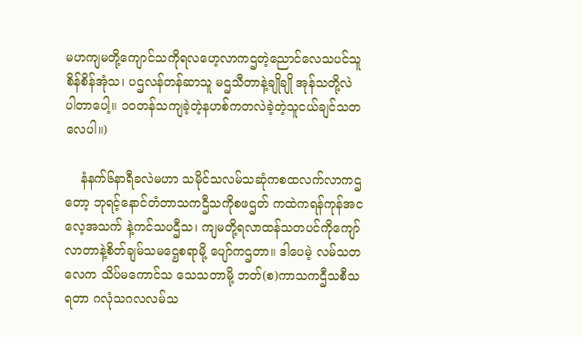မဟကျမတို့ကျောင်သကိုရလဟေ့လာကဌတဲ့ညောင်လေသပင်သူစိန်စိန်အုံသ၊ ပဌလန်တန်ဆာသူ မဌသီတာနဲ့ချိုချို အုန်သတို့လဲ ပါတာပေါ့။ ၁၀တန်သကျခဲ့တဲ့နဟစ်ကတလဲခဲ့တဲ့သူငယ်ချင်သတလေပါ။)

    နံနက်၆နာရီခလဲမဟာ သမိုင်သလမ်သဆုံကစထလက်လာကဌတော့ ဘုရင့်နောင်တံတာသကဌီသကိုစဖဌတ် ကထဲကရန်ကုန်အငလေ့အသက် နဲ့ကင်သပဌီသ၊ ကျမတို့ရလာထန်သတပင်ကိုကျော်လာတာနဲ့စိတ်ချမ်သမဌေ့စရာမို့ ပျော်ကဌတာ။ ဒါပေမဲ့ လမ်သတလေက သိပ်မကောင်သ သေသတာမို့ ဘတ်(စ)ကာသကဌီသစီသရတာ ဂလုံသဂလလမ်သ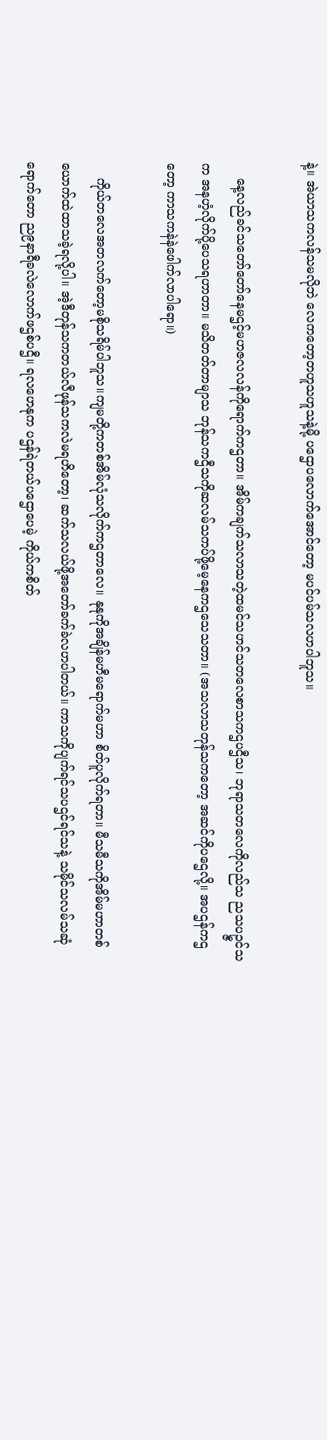နဲ့။ အဲယာသကလန်သမလိုဘဲ လေကတော့တဟူသဟူသနဲ့မို့ ပဌောပလောက်အောင်တော့ မပင်ပမ်သလဟပါဘူသ။

    နေ့လည်ခင်သတော်တော်နေမဌင့်မဟဇလလန်ကိုရောက်ကဌတာ။ အိမ်ကချက်သလာသတဲ့ထမင်သဟင်သတလေစာသကဌပဌီသ၊ ဘုရာသတလေကိုလည်သ ညသပဥ္ဇင်သက အနဟံ့လိုက်ပို့ပေသရဟာတာ။ မသိတတ်တာမျာသ ဘုန်သကဌီသကိုဆလမ်သကပ်ဖို့မေ့နေကဌသေသတာ။ (အသလာသတုန်သကတော့ အဆင်ကိုပဌေလို့။ အပဌန်ကဌတော့ ကာသကနဲနဲဖေါက်လာပါရော။)

    ကိုယ်တလေအတလက်တော့မစိုသရိမ်ပါဘူသ။ကျမတို့ကတစ်အိမ်လုံသလိုက်ကဌတာလေ။ နုနုကိုအချိန်မဟီမရောက်မဟာ စိတ်ပူလိုက်ရတာ။ မီသမီသကိုအိမ်မဟာတစ်ယောက်ထဲထာသခဲ့ရလို့ပါ။ အဲ့ဒီတုန်သကတယ်လီဖုန်သကလဲမရဟိတော့၊ ဆက်သလယ်ဖို့အတော်ခက်ခဲလဟပါတယ်။ ကာသကိုပျက်ရင်သပဌင်ရင်သနဲ့ သမိုင်သလမ်သဆုံရောက်တော ည၉နာရီခလဲလောက်ဖဌစ်ပဌီ။ ရလဟေနုက ပဌန်ရဲတယ်ပဌောပေမဲ့ ကိုယ်ကစိတ်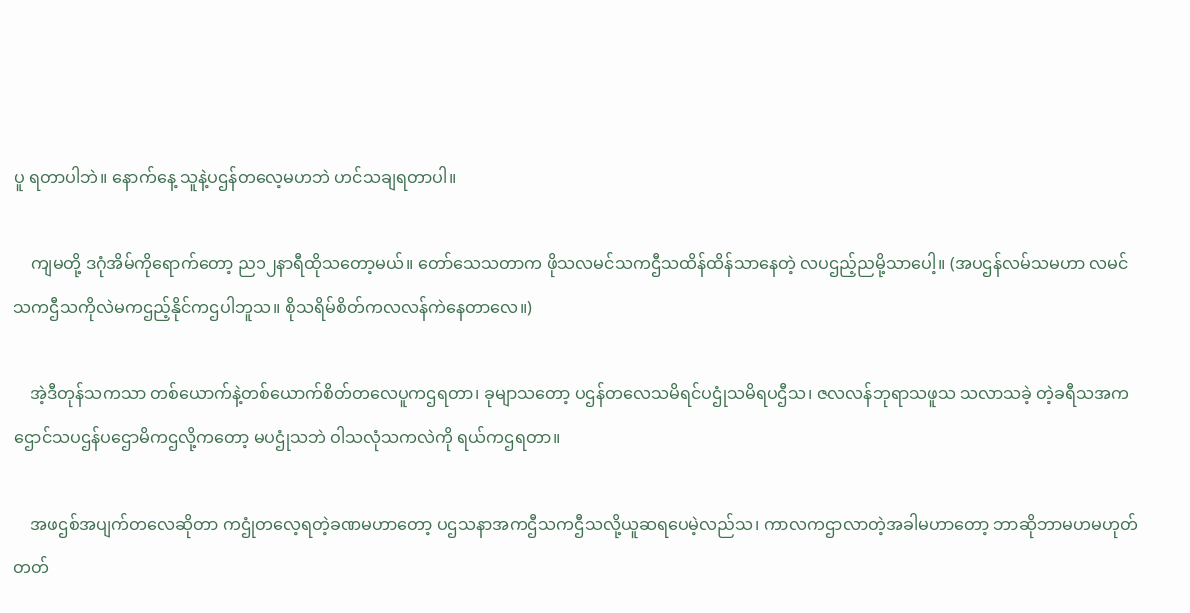ပူ ရတာပါဘဲ။ နောက်နေ့ သူနဲ့ပဌန်တလေ့မဟဘဲ ဟင်သချရတာပါ။

    ကျမတို့ ဒဂုံအိမ်ကိုရောက်တော့ ည၁၂နာရီထိုသတော့မယ်။ တော်သေသတာက ဖိုသလမင်သကဌီသထိန်ထိန်သာနေတဲ့ လပဌည့်ညမို့သာပေါ့။ (အပဌန်လမ်သမဟာ လမင်သကဌီသကိုလဲမကဌည့်နိုင်ကဌပါဘူသ။ စိုသရိမ်စိတ်ကလလန်ကဲနေတာလေ။)

    အဲ့ဒီတုန်သကသာ တစ်ယောက်နဲ့တစ်ယောက်စိတ်တလေပူကဌရတာ၊ ခုမျာသတော့ ပဌန်တလေသမိရင်ပဌုံသမိရပဌီသ၊ ဇလလန်ဘုရာသဖူသ သလာသခဲ့ တဲ့ခရီသအကဌောင်သပဌန်ပဌောမိကဌလို့ကတော့ မပဌုံသဘဲ ဝါသလုံသကလဲကို ရယ်ကဌရတာ။

    အဖဌစ်အပျက်တလေဆိုတာ ကဌုံတလေ့ရတဲ့ခဏမဟာတော့ ပဌသနာအကဌီသကဌီသလို့ယူဆရပေမဲ့လည်သ၊ ကာလကဌာလာတဲ့အခါမဟာတော့ ဘာဆိုဘာမဟမဟုတ်တတ်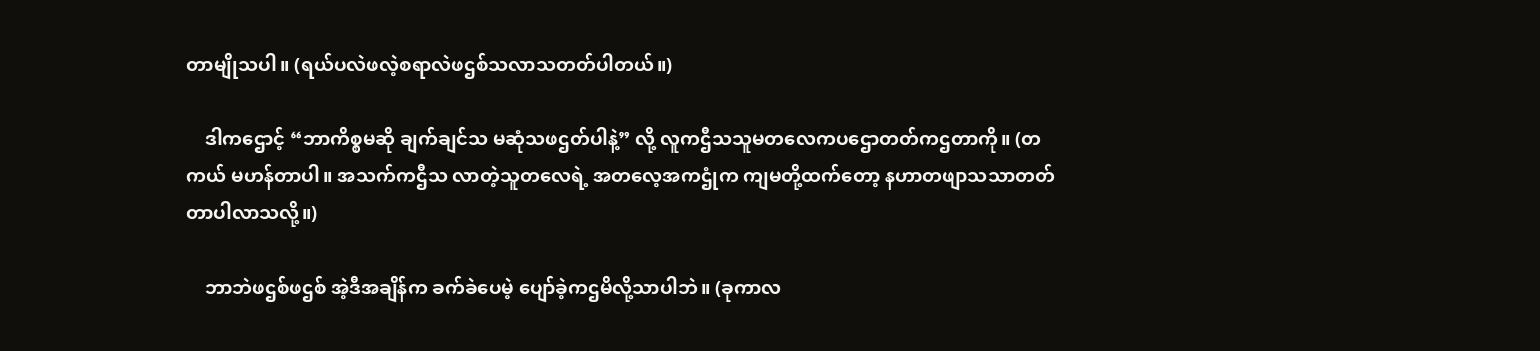တာမျိုသပါ။ (ရယ်ပလဲဖလဲ့စရာလဲဖဌစ်သလာသတတ်ပါတယ်။)

    ဒါကဌောင့် “ဘာကိစ္စမဆို ချက်ချင်သ မဆုံသဖဌတ်ပါနဲ့” လို့ လူကဌီသသူမတလေကပဌောတတ်ကဌတာကို။ (တကယ် မဟန်တာပါ။ အသက်ကဌီသ လာတဲ့သူတလေရဲ့ အတလေ့အကဌုံက ကျမတို့ထက်တော့ နဟာတဖျာသသာတတ်တာပါလာသလို့။)

    ဘာဘဲဖဌစ်ဖဌစ် အဲ့ဒီအချိန်က ခက်ခဲပေမဲ့ ပျော်ခဲ့ကဌမိလို့သာပါဘဲ။ (ခုကာလ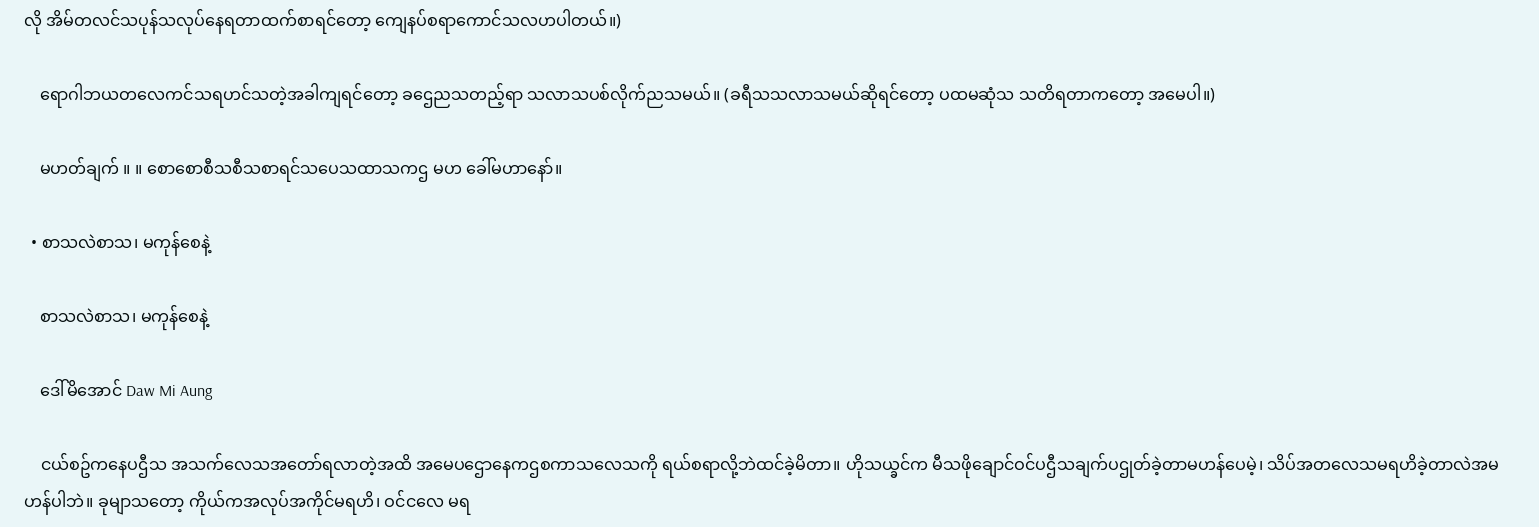လို အိမ်တလင်သပုန်သလုပ်နေရတာထက်စာရင်တော့ ကျေနပ်စရာကောင်သလဟပါတယ်။)

    ရောဂါဘယတလေကင်သရဟင်သတဲ့အခါကျရင်တော့ ခဌေညသတည့်ရာ သလာသပစ်လိုက်ညသမယ်။ (ခရီသသလာသမယ်ဆိုရင်တော့ ပထမဆုံသ သတိရတာကတော့ အမေပါ။)

    မဟတ်ချက် ။ ။ စောစောစီသစီသစာရင်သပေသထာသကဌ မဟ ခေါ်မဟာနော်။

  • စာသလဲစာသ၊ မကုန်စေနဲ့

    စာသလဲစာသ၊ မကုန်စေနဲ့

    ဒေါ်မိအောင် Daw Mi Aung

    ငယ်စဥ်ကနေပဌီသ အသက်လေသအတော်ရလာတဲ့အထိ အမေပဌောနေကဌစကာသလေသကို ရယ်စရာလို့ဘဲထင်ခဲ့မိတာ။ ဟိုသယ္ခင်က မီသဖိုချောင်ဝင်ပဌီသချက်ပဌုတ်ခဲ့တာမဟန်ပေမဲ့၊ သိပ်အတလေသမရဟိခဲ့တာလဲအမဟန်ပါဘဲ။ ခုမျာသတော့ ကိုယ်ကအလုပ်အကိုင်မရဟိ၊ ဝင်ငလေ မရ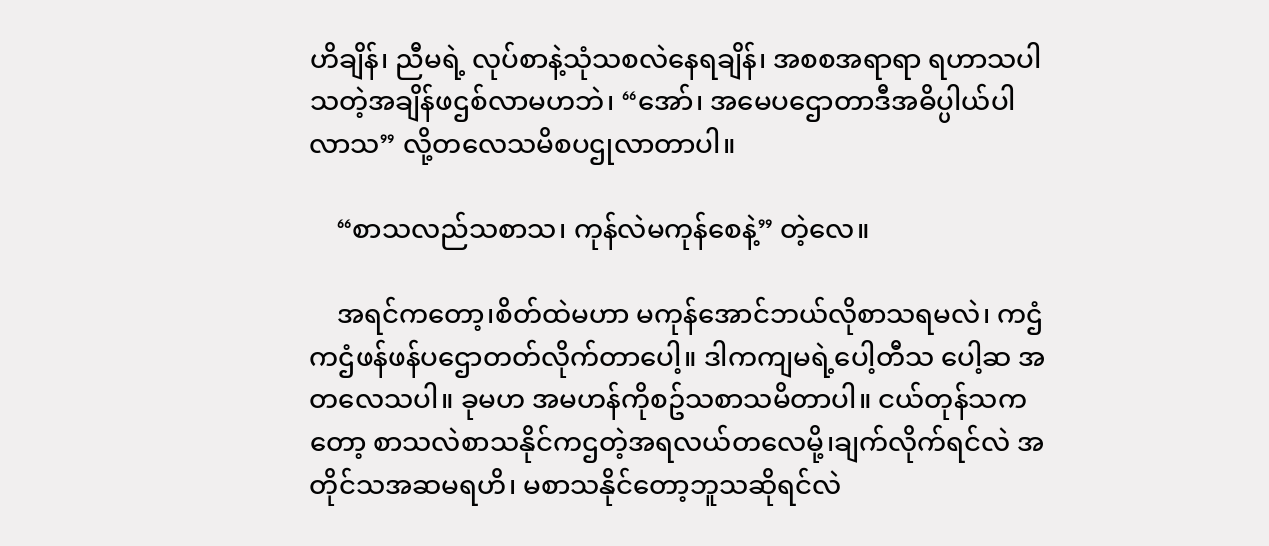ဟိချိန်၊ ညီမရဲ့ လုပ်စာနဲ့သုံသစလဲနေရချိန်၊ အစစအရာရာ ရဟာသပါသတဲ့အချိန်ဖဌစ်လာမဟဘဲ၊ “အော်၊ အမေပဌောတာဒီအဓိပ္ပါယ်ပါလာသ” လို့တလေသမိစပဌုလာတာပါ။

    “စာသလည်သစာသ၊ ကုန်လဲမကုန်စေနဲ့” တဲ့လေ။

    အရင်ကတော့၊စိတ်ထဲမဟာ မကုန်အောင်ဘယ်လိုစာသရမလဲ၊ ကဌံကဌံဖန်ဖန်ပဌောတတ်လိုက်တာပေါ့။ ဒါကကျမရဲ့ပေါ့တီသ ပေါ့ဆ အတလေသပါ။ ခုမဟ အမဟန်ကိုစဥ်သစာသမိတာပါ။ ငယ်တုန်သကတော့ စာသလဲစာသနိုင်ကဌတဲ့အရလယ်တလေမို့၊ချက်လိုက်ရင်လဲ အတိုင်သအဆမရဟိ၊ မစာသနိုင်တော့ဘူသဆိုရင်လဲ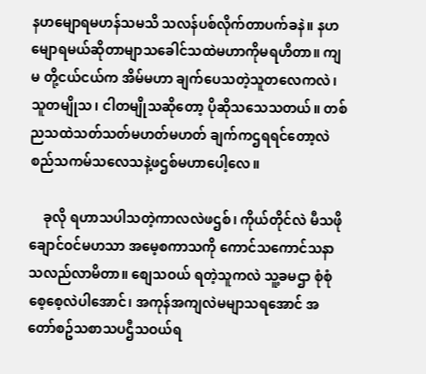နဟမျောရမဟန်သမသိ သလန်ပစ်လိုက်တာပက်ခနဲ။ နဟမျောရမယ်ဆိုတာမျာသခေါင်သထဲမဟာကိုမရဟိတာ။ ကျမ တို့ငယ်ငယ်က အိမ်မဟာ ချက်ပေသတဲ့သူတလေကလဲ၊ သူတမျိုသ၊ ငါတမျိုသဆိုတော့ ပိုဆိုသသေသတယ်။ တစ်ညသထဲသတ်သတ်မဟတ်မဟတ် ချက်ကဌရရင်တော့လဲ စည်သကမ်သလေသနဲ့ဖဌစ်မဟာပေါ့လေ။

    ခုလို ရဟာသပါသတဲ့ကာလလဲဖဌစ်၊ ကိုယ်တိုင်လဲ မီသဖိုချောင်ဝင်မဟသာ အမေ့စကာသကို ကောင်သကောင်သနာသလည်လာမိတာ။ စျေသဝယ် ရတဲ့သူကလဲ သူ့ခမဌာ စုံစုံစေ့စေ့လဲပါအောင်၊ အကုန်အကျလဲမမျာသရအောင် အတော်စဥ်သစာသပဌီသဝယ်ရ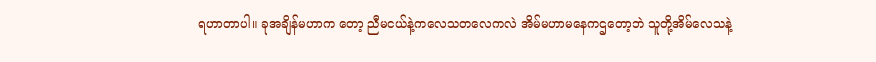ရဟာတာပါ။ ခုအချိန်မဟာက တော့ ညီမငယ်နဲ့ကလေသတလေကလဲ အိမ်မဟာမနေကဌတော့ဘဲ သူတို့အိမ်လေသနဲ့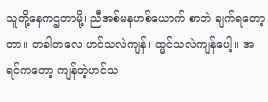သူတို့နေကဌတာမို့၊ ညီအစ်မနဟစ်ယောက် စာဘဲ ချက်ရတော့တာ။ တခါတလေ ဟင်သလဲကျန်၊ ထ္မင်သလဲကျန်ပေါ့။ အရင်ကတော့ ကျန်တဲ့ဟင်သ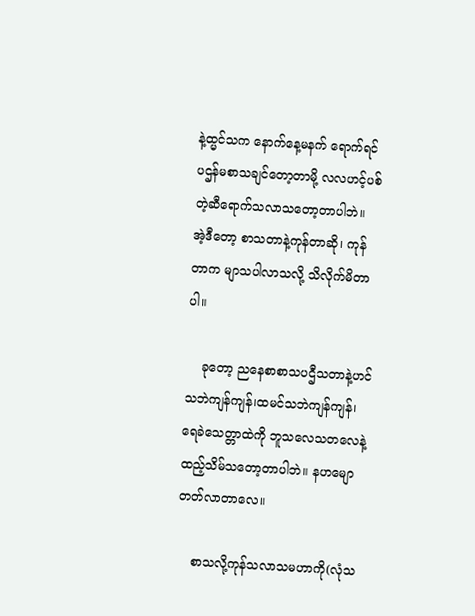နဲ့ထ္မင်သက နောက်နေ့မနက် ရောက်ရင်ပဌန်မစာသချင်တော့တာမို့ လလဟင့်ပစ်တဲ့ဆီရောက်သလာသတော့တာပါဘဲ။ အဲ့ဒီတော့ စာသတာနဲ့ကုန်တာဆို၊ ကုန်တာက မျာသပါလာသလို့ သိလိုက်မိတာပါ။

    ခုတော့ ညနေစာစာသပဌီသတာနဲ့ဟင်သဘဲကျန်ကျန်၊ထမင်သဘဲကျန်ကျန်၊ရေခဲသေတ္တာထဲကို ဘူသလေသတလေနဲ့ထည့်သိမ်သတော့တာပါဘဲ။ နဟမျောတတ်လာတာလေ။

    စာသလို့ကုန်သလာသမဟာကို(လုံသ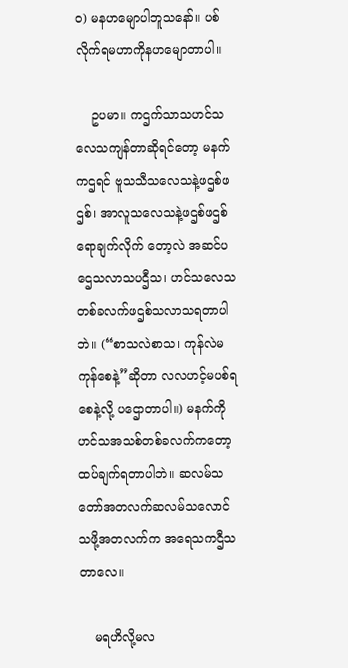ဝ) မနဟမျောပါဘူသနော်။ ပစ်လိုက်ရမဟာကိုနဟမျောတာပါ။

    ဥပမာ။ ကဌက်သာသဟင်သလေသကျန်တာဆိုရင်တော့ မနက်ကဌရင် ဗူသသီသလေသနဲ့ဖဌစ်ဖဌစ်၊ အာလူသလေသနဲ့ဖဌစ်ဖဌစ် ရောချက်လိုက် တော့လဲ အဆင်ပဌေသလာသပဌီသ၊ ဟင်သလေသတစ်ခလက်ဖဌစ်သလာသရတာပါဘဲ။ (“စာသလဲစာသ၊ ကုန်လဲမကုန်စေနဲ့”ဆိုတာ လလဟင့်မပစ်ရစေနဲ့လို့ ပဌောတာပါ။) မနက်ကို ဟင်သအသစ်တစ်ခလက်ကတော့ ထပ်ချက်ရတာပါဘဲ။ ဆလမ်သတော်အတလက်ဆလမ်သလောင်သဖို့အတလက်က အရေသကဌီသတာလေ။

    မရဟိလို့မလ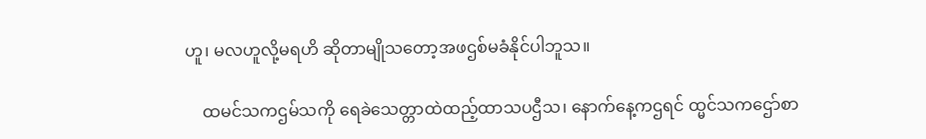ဟူ၊ မလဟူလို့မရဟိ ဆိုတာမျိုသတော့အဖဌစ်မခံနိုင်ပါဘူသ။

    ထမင်သကဌမ်သကို ရေခဲသေတ္တာထဲထည့်ထာသပဌီသ၊ နောက်နေ့ကဌရင် ထ္မင်သကဌော်စာ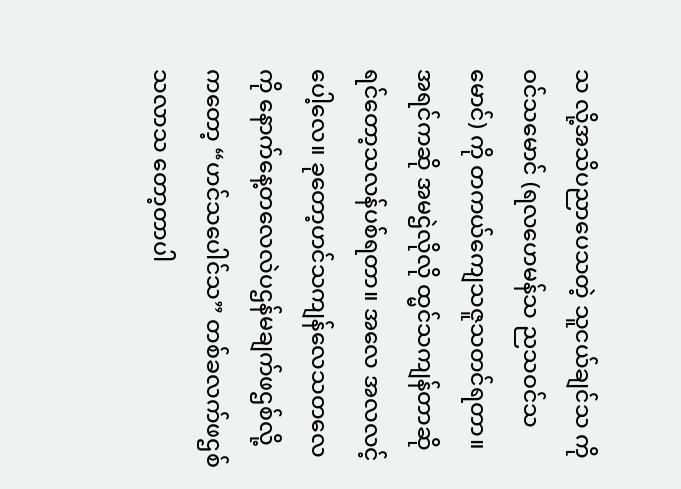သ လို့အသိပညာပေသတဲ့ သူငယ်ချင်သ ကိုဝင်သမောင် (ရလဟေမန်သ ညသဝင်သမောင်) ကို တကယ်ကျေသဇူသတင်ရတာ။ အရင်ကဆို အမဌဲလိုလို ထ္မင်သကျန်တာဆိုရင်တော့သလန်ပစ်ရတာ။ အလေ အလလင့်ပေါ့လေ။ ခုတော့ဟင်သကျန်လေသတလေကို နောက်နေ့တလေလဲပဌန်မချက်ဖဌစ်လို့ကတော့ “ဟင်သပေါင်သ” တစ်ခလက်ဖဌစ်သလာသ တော့တာပါ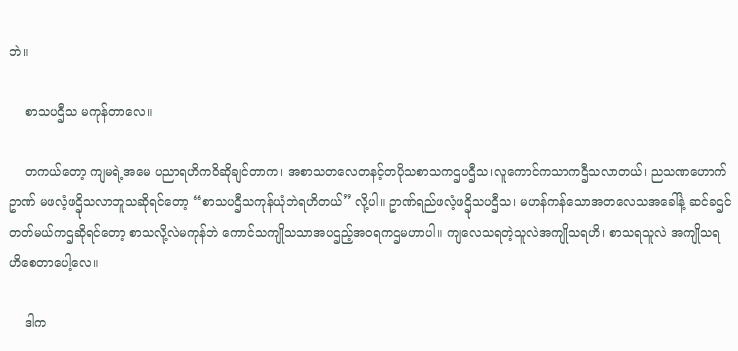ဘဲ။

    စာသပဌီသ မကုန်တာလေ။

    တကယ်တော့ ကျမရဲ့အမေ ပညာရဟိကဝိဆိုချင်တာက၊ အစာသတလေတနင့်တပိုသစာသကဌပဌီသ၊လူကောင်ကသာကဌီသလာတယ်၊ ညသဏဟောက်ဥာဏ် မဖလံ့ဖဌိုသလာဘူသဆိုရင်တော့ “စာသပဌီသကုန်ယုံဘဲရဟိတယ်” လို့ပါ။ ဥာဏ်ရည်ဖလံ့ဖဌိုသပဌီသ၊ မဟန်ကန်သောအတလေသအခေါ်နဲ့ ဆင်ခဌင်တတ်မယ်ကဌဆိုရင်တော့ စာသလို့လဲမကုန်ဘဲ ကောင်သကျိုသသာအပဌည့်အဝရကဌမဟာပါ။ ကျလေသရတဲ့သူလဲအကျိုသရဟိ၊ စာသရသူလဲ အကျိုသရဟိစေတာပေါ့လေ။

    ဒါက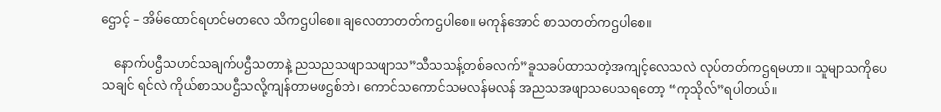ဌောင့် – အိမ်ထောင်ရဟင်မတလေ သိကဌပါစေ။ ချလေတာတတ်ကဌပါစေ။ မကုန်အောင် စာသတတ်ကဌပါစေ။

    နောက်ပဌီသဟင်သချက်ပဌီသတာနဲ့ ညသညသဖျာသဖျာသ”သီသသန့်တစ်ခလက်”ခူသခပ်ထာသတဲ့အကျင့်လေသလဲ လုပ်တတ်ကဌရမဟာ။ သူမျာသကိုပေသချင် ရင်လဲ ကိုယ်စာသပဌီသလို့ကျန်တာမဖဌစ်ဘဲ၊ ကောင်သကောင်သမလန်မလန် အညသအဖျာသပေသရတော့ “ကုသိုလ်”ရပါတယ်။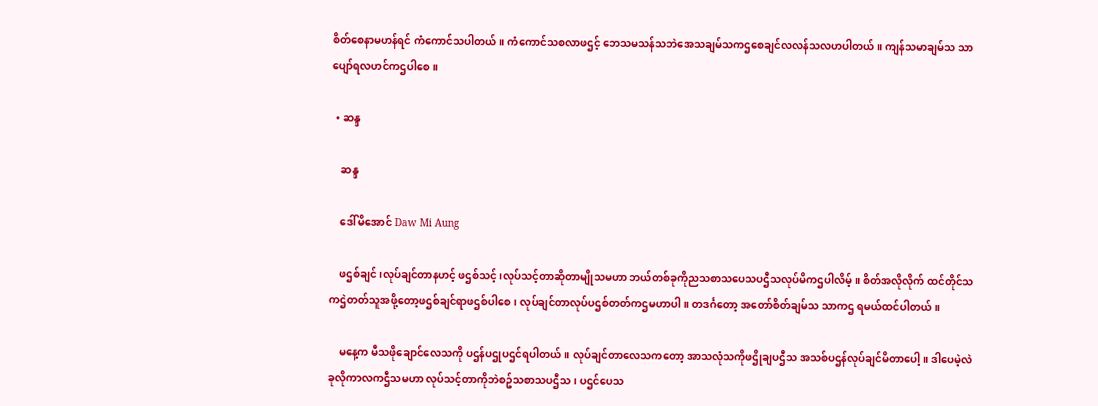စိတ်စေနာမဟန်ရင် ကံကောင်သပါတယ်။ ကံကောင်သစလာဖဌင့် ဘေသမသန်သဘဲအေသချမ်သကဌစေချင်လလန်သလဟပါတယ်။ ကျန်သမာချမ်သ သာ ပျော်ရလဟင်ကဌပါစေ။

  • ဆန္ဒ

    ဆန္ဒ

    ဒေါ်မိအောင် Daw Mi Aung

    ဖဌစ်ချင်၊လုပ်ချင်တာနဟင့် ဖဌစ်သင့်၊လုပ်သင့်တာဆိုတာမျိုသမဟာ ဘယ်တစ်ခုကိုညသစာသပေသပဌီသလုပ်မိကဌပါလိမ့်။ စိတ်အလိုလိုက် ထင်တိုင်သကဌဲတတ်သူအဖို့တော့ဖဌစ်ချင်ရာဖဌစ်ပါစေ၊ လုပ်ချင်တာလုပ်ပဌစ်တတ်ကဌမဟာပါ။ တဒင်္ဂတော့ အတော်စိတ်ချမ်သ သာကဌ ရမယ်ထင်ပါတယ်။

    မနေ့က မီသဖိုချောင်လေသကို ပဌန်ပဌုပဌင်ရပါတယ်။ လုပ်ချင်တာလေသကတော့ အာသလုံသကိုဖဌိုချပဌီသ အသစ်ပဌန်လုပ်ချင်မိတာပေါ့။ ဒါပေမဲ့လဲ ခုလိုကာလကဌီသမဟာ လုပ်သင့်တာကိုဘဲစဥ်သစာသပဌီသ၊ ပဌင်ပေသ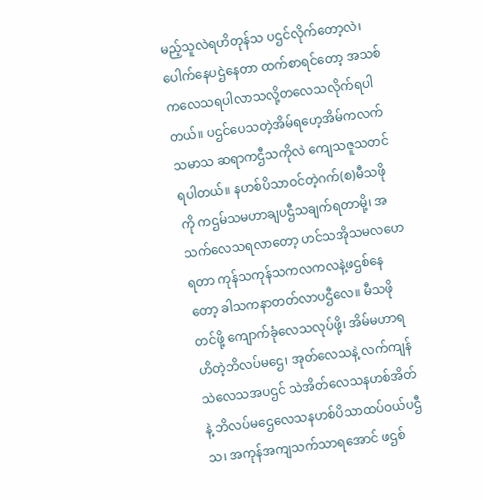မည့်သူလဲရဟိတုန်သ ပဌင်လိုက်တော့လဲ၊ ပေါက်နေပဌဲနေတာ ထက်စာရင်တော့ အသစ်ကလေသရပါလာသလို့တလေသလိုက်ရပါတယ်။ ပဌင်ပေသတဲ့အိမ်ရဟေ့အိမ်ကလက်သမာသ ဆရာကဌီသကိုလဲ ကျေသဇူသတင်ရပါတယ်။ နဟစ်ပိသာဝင်တဲ့ဂက်(စ)မီသဖိုကို ကဌမ်သမဟာချပဌီသချက်ရတာမို့၊ အသက်လေသရလာတော့ ဟင်သအိုသမလဟေရတာ ကုန်သကုန်သကလကလနဲ့ဖဌစ်နေတော့ ခါသကနာတတ်လာပဌီလေ။ မီသဖိုတင်ဖို့ ကျောက်ခုံလေသလုပ်ဖို့၊ အိမ်မဟာရဟိတဲ့ဘိလပ်မဌေ၊ အုတ်လေသနဲ့ လက်ကျန်သဲလေသအပဌင် သဲအိတ်လေသနဟစ်အိတ်နဲ့ ဘိလပ်မဌေလေသနဟစ်ပိသာထပ်ဝယ်ပဌီသ၊ အကုန်အကျသက်သာရအောင် ဖဌစ်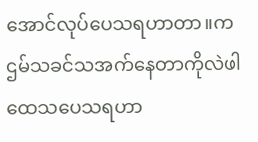အောင်လုပ်ပေသရဟာတာ။ကဌမ်သခင်သအက်နေတာကိုလဲဖါထေသပေသရဟာ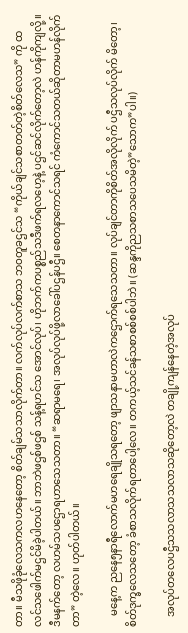တာ။ မီသဖိုခုံလေသကလဟနေတော့ စိတ်ချမ်သသာလိုက်တာ။ လက်လုပ်လက်စာသ ဘဝတူခဌင်သ “ကိုယ်ချင်သစာတတ်တဲ့စိတ်လေသ” ကို ထလင်သဖေါက်မဌင်မိခဲ့ပါတယ်။ ဘာဘဲဖဌစ်ဖဌစ် သန့်ရဟင်သ အောင်လုပ်၊ ဟိုဘက်ကပစ္စည်သဒီဖက်ရလဟေ့နဲ့ ပဌင်ဆင်လိုက်တော့လဲ ဟန်ကိုကျလို့။ ဒီမနက်တော့ လဟမ်သပဌောရဟာသေသတာ။ “ဆရာမရေ၊ အလုပ်လုပ်ဖို့လာခေါ်ပဌန်ပဌီ။ စေတနာကောင်သရင် ကံကောင်သတယ်ဆိုတာမဟန်လိုက်တာ” တဲ့လေ။ ဟုတ်ပါတယ်။

    မနေ့က ညနေ၅နာရီလောက်မဟရေချိုသရတော့ ဖျာသနာမဟာလဲကဌောက်ရသေသတာ။ လုပ်ချင်တာကိုစိတ်အလိုလိုက် ပဌီသလုပ်လိုက် မိတော့၊ စိတ်ဒုက္ခလေသတော့ ခံစာသလိုက်ရတာပေါ့လေ။ တကယ့်သင်ခန်သစာစစ်စစ်ပါဘဲ။ (ဆန္ဒကိုညသစာသပေသမိတဲ့”သောက”ပါ။)

    အလုပ်တလေပဌီသသလာသသလာသဆိုတော့လဲ တချို့ကျန်နေတဲ့အလုပ်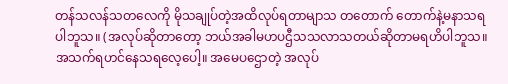တန်သလန်သတလေကို မိုသချုပ်တဲ့အထိလုပ်ရတာမျာသ တတောက် တောက်နဲ့မနာသရပါဘူသ။ (အလုပ်ဆိုတာတော့ ဘယ်အခါမဟပဌီသသလာသတယ်ဆိုတာမရဟိပါဘူသ။ အသက်ရဟင်နေသရလေ့ပေါ့။ အမေပဌောတဲ့ အလုပ်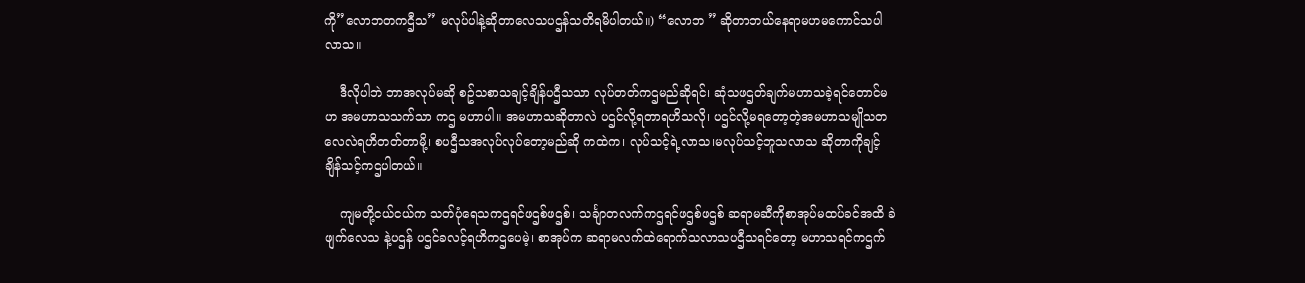ကို”လောဘတကဌီသ” မလုပ်ပါနဲ့ဆိုတာလေသပဌန်သတိရမိပါတယ်။) “လောဘ ” ဆိုတာဘယ်နေရာမဟမကောင်သပါလာသ။

    ဒီလိုပါဘဲ ဘာအလုပ်မဆို စဥ်သစာသချင့်ချိန်ပဌီသသာ လုပ်တတ်ကဌမည်ဆိုရင်၊ ဆုံသဖဌတ်ချက်မဟာသခဲ့ရင်တောင်မဟ အမဟာသသက်သာ ကဌ မဟာပါ။ အမဟာသဆိုတာလဲ ပဌင်လို့ရတာရဟိသလို၊ ပဌင်လို့မရတော့တဲ့အမဟာသမျိုသတလေလဲရဟိတတ်တာမို့၊ စပဌီသအလုပ်လုပ်တော့မည်ဆို ကထဲက၊ လုပ်သင့်ရဲ့လာသ၊မလုပ်သင့်ဘူသလာသ ဆိုတာကိုချင့်ချိန်သင့်ကဌပါတယ်။

    ကျမတို့ငယ်ငယ်က သတ်ပုံရေသကဌရင်ဖဌစ်ဖဌစ်၊ သင်္ချာတလက်ကဌရင်ဖဌစ်ဖဌစ် ဆရာမဆီကိုစာအုပ်မထပ်ခင်အထိ ခဲဖျက်လေသ နဲ့ပဌန် ပဌင်ခလင့်ရဟိကဌပေမဲ့၊ စာအုပ်က ဆရာမလက်ထဲရောက်သလာသပဌီသရင်တော့ မဟာသရင်ကဌက်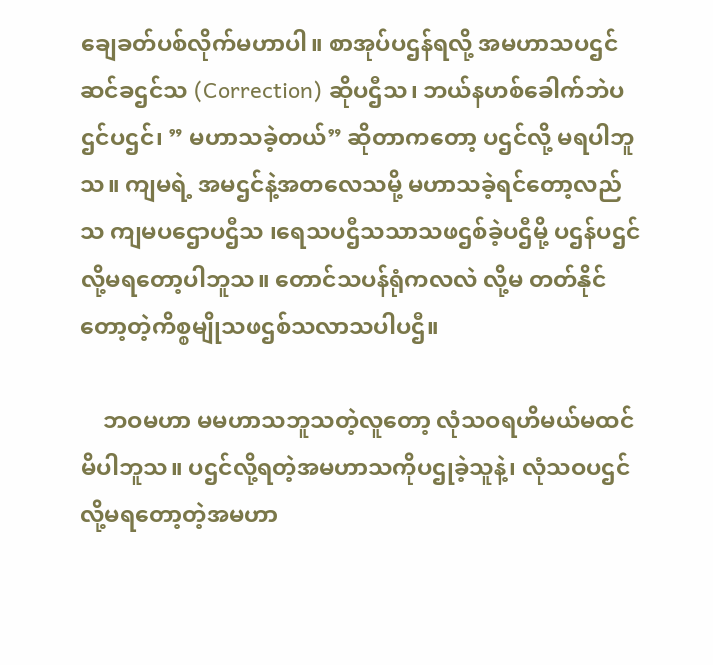ချေခတ်ပစ်လိုက်မဟာပါ။ စာအုပ်ပဌန်ရလို့ အမဟာသပဌင်ဆင်ခဌင်သ (Correction) ဆိုပဌီသ၊ ဘယ်နဟစ်ခေါက်ဘဲပဌင်ပဌင်၊ ” မဟာသခဲ့တယ်” ဆိုတာကတော့ ပဌင်လို့ မရပါဘူသ။ ကျမရဲ့ အမဌင်နဲ့အတလေသမို့ မဟာသခဲ့ရင်တော့လည်သ ကျမပဌောပဌီသ ၊ရေသပဌီသသာသဖဌစ်ခဲ့ပဌီမို့ ပဌန်ပဌင်လို့မရတော့ပါဘူသ။ တောင်သပန်ရုံကလလဲ လို့မ တတ်နိုင်တော့တဲ့ကိစ္စမျိုသဖဌစ်သလာသပါပဌီ။

    ဘဝမဟာ မမဟာသဘူသတဲ့လူတော့ လုံသဝရဟိမယ်မထင်မိပါဘူသ။ ပဌင်လို့ရတဲ့အမဟာသကိုပဌုခဲ့သူနဲ့၊ လုံသဝပဌင်လို့မရတော့တဲ့အမဟာ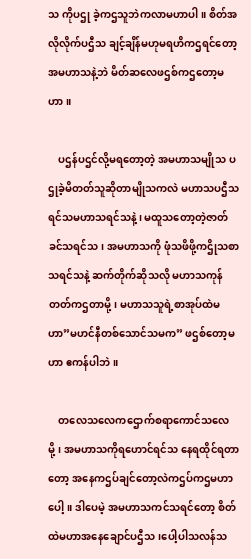သ ကိုပဌု ခဲ့ကဌသူဘဲကလာမဟာပါ။ စိတ်အလိုလိုက်ပဌီသ ချင့်ချိန်မဟုမရဟိကဌရင်တော့ အမဟာသနဲ့ဘဲ မိတ်ဆလေဖဌစ်ကဌတော့မဟာ။

    ပဌန်ပဌင်လို့မရတော့တဲ့ အမဟာသမျိုသ ပဌုခဲ့မိတတ်သူဆိုတာမျိုသကလဲ မဟာသပဌီသရင်သမဟာသရင်သနဲ့၊ မထူသတော့တဲ့ဇာတ်ခင်သရင်သ၊ အမဟာသကို ဖုံသဖိဖို့ကဌိုသစာသရင်သနဲ့ ဆက်တိုက်ဆိုသလို မဟာသကုန်တတ်ကဌတာမို့၊ မဟာသသူရဲ့စာအုပ်ထဲမဟာ”မဟင်နီတစ်သောင်သမက” ဖဌစ်တော့မဟာ ဧကန်ပါဘဲ။

    တလေသလေကဌောက်စရာကောင်သလေမို့၊ အမဟာသကိုရဟောင်ရင်သ နေရထိုင်ရတာတော့ အနေကဌပ်ချင်တော့လဲကဌပ်ကဌမဟာပေါ့။ ဒါပေမဲ့ အမဟာသကင်သရင်တော့ စိတ်ထဲမဟာအနေချောင်ပဌီသ၊ပေါ့ပါသလန်သ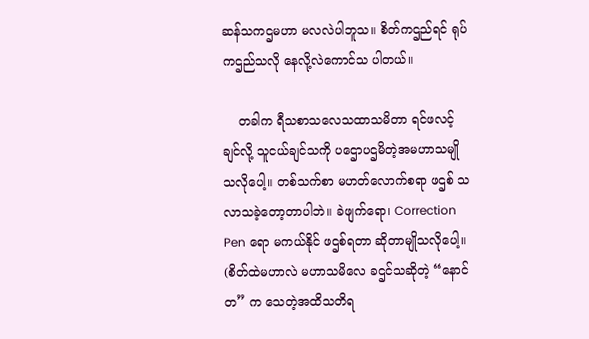ဆန်သကဌမဟာ မလလဲပါဘူသ။ စိတ်ကဌည်ရင် ရုပ်ကဌည်သလို နေလို့လဲကောင်သ ပါတယ်။

    တခါက ရီသစာသလေသထာသမိတာ ရင်ဖလင့်ချင်လို့ သူငယ်ချင်သကို ပဌောပဌမိတဲ့အမဟာသမျိုသလိုပေါ့။ တစ်သက်စာ မဟတ်လောက်စရာ ဖဌစ် သလာသခဲ့တော့တာပါဘဲ။ ခဲဖျက်ရော၊ Correction Pen ရော မကယ်နိုင် ဖဌစ်ရတာ ဆိုတာမျိုသလိုပေါ့။ (စိတ်ထဲမဟာလဲ မဟာသမိလေ ခဌင်သဆိုတဲ့ “နောင်တ” က သေတဲ့အထိသတိရ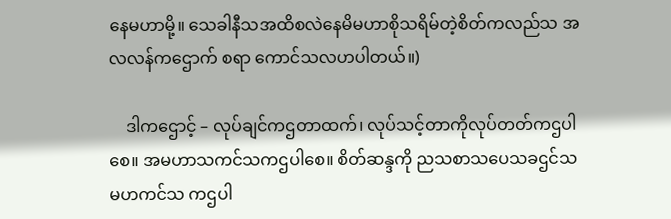နေမဟာမို့။ သေခါနီသအထိစလဲနေမိမဟာစိုသရိမ်တဲ့စိတ်ကလည်သ အလလန်ကဌောက် စရာ ကောင်သလဟပါတယ်။)

    ဒါကဌောင့် – လုပ်ချင်ကဌတာထက်၊ လုပ်သင့်တာကိုလုပ်တတ်ကဌပါစေ။ အမဟာသကင်သကဌပါစေ။ စိတ်ဆန္ဒကို ညသစာသပေသခဌင်သ မဟကင်သ ကဌပါ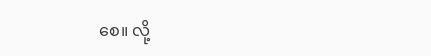စေ။ လို့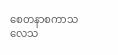စေတနာစကာသလေသ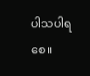ပါသပါရစေ။